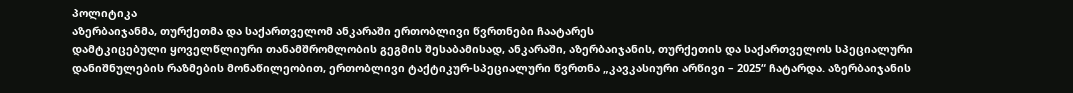პოლიტიკა
აზერბაიჯანმა, თურქეთმა და საქართველომ ანკარაში ერთობლივი წვრთნები ჩაატარეს
დამტკიცებული ყოველწლიური თანამშრომლობის გეგმის შესაბამისად, ანკარაში, აზერბაიჯანის, თურქეთის და საქართველოს სპეციალური დანიშნულების რაზმების მონაწილეობით, ერთობლივი ტაქტიკურ-სპეციალური წვრთნა „კავკასიური არწივი – 2025“ ჩატარდა. აზერბაიჯანის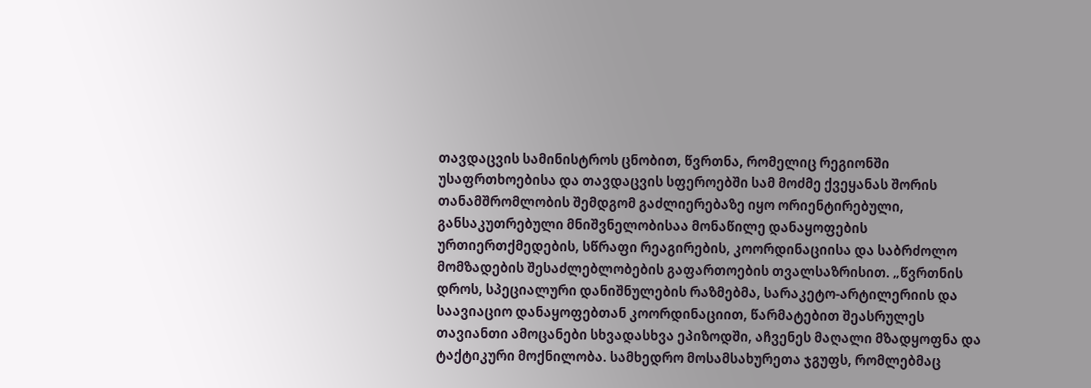თავდაცვის სამინისტროს ცნობით, წვრთნა, რომელიც რეგიონში უსაფრთხოებისა და თავდაცვის სფეროებში სამ მოძმე ქვეყანას შორის თანამშრომლობის შემდგომ გაძლიერებაზე იყო ორიენტირებული, განსაკუთრებული მნიშვნელობისაა მონაწილე დანაყოფების ურთიერთქმედების, სწრაფი რეაგირების, კოორდინაციისა და საბრძოლო მომზადების შესაძლებლობების გაფართოების თვალსაზრისით. „წვრთნის დროს, სპეციალური დანიშნულების რაზმებმა, სარაკეტო-არტილერიის და საავიაციო დანაყოფებთან კოორდინაციით, წარმატებით შეასრულეს თავიანთი ამოცანები სხვადასხვა ეპიზოდში, აჩვენეს მაღალი მზადყოფნა და ტაქტიკური მოქნილობა. სამხედრო მოსამსახურეთა ჯგუფს, რომლებმაც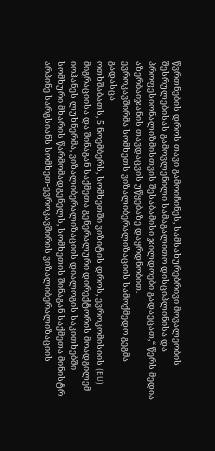წვრთნების დროს თავი გამოიჩინეს, სამსახურებრივი მოვალეობის შესრულებისას გამოვლენილი სამაგალითო დისციპლინისა და პროფესიონალიზმისთვის შესაბამისი ჯილდოები გადაეცათ,“ წერს მედია აზერბაიჯანის თავდაცვის უწყებაზე დაყრდნობით.
ევროკავშირმა სომხეთს ვიზალიბერალიზაციის სამოქმედო გეგმა გადასცა
ოთხშაბათს, 5 ნოემბერს, სომხეთში ვიზიტის დროს, ევროკომისიის (EU) მიგრაციისა და შინაგან საქმეთა გენერალური დირექტორის მოადგილემ იოჰანეს ლუხნერმა, ვიზალიბერალიზაციის დიალოგის საკითხებში სომხური მხარის წარმომადგენელს, სომხეთის შინაგან საქმეთა მინისტრ არპინე სარგსიანს სომხეთ-ევროკავშირის ვიზალიბერალიზაციის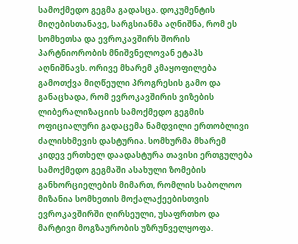სამოქმედო გეგმა გადასცა. დოკუმენტის მიღებისთანავე, სარგსიანმა აღნიშნა, რომ ეს სომხეთსა და ევროკავშირს შორის პარტნიორობის მნიშვნელოვან ეტაპს აღნიშნავს. ორივე მხარემ კმაყოფილება გამოთქვა მიღწეული პროგრესის გამო და განაცხადა, რომ ევროკავშირის ვიზების ლიბერალიზაციის სამოქმედო გეგმის ოფიციალური გადაცემა ნამდვილი ერთობლივი ძალისხმევის დასტურია. სომხურმა მხარემ კიდევ ერთხელ დაადასტურა თავისი ერთგულება სამოქმედო გეგმაში ასახული ზომების განხორციელების მიმართ, რომლის საბოლოო მიზანია სომხეთის მოქალაქეებისთვის ევროკავშირში ღირსეული, უსაფრთხო და მარტივი მოგზაურობის უზრუნველყოფა.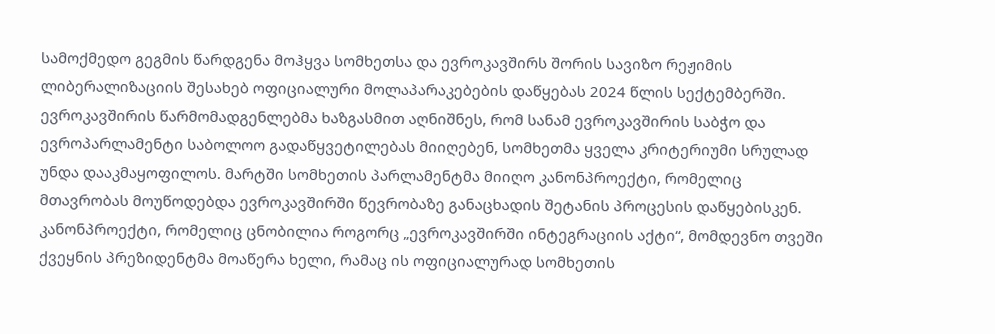სამოქმედო გეგმის წარდგენა მოჰყვა სომხეთსა და ევროკავშირს შორის სავიზო რეჟიმის ლიბერალიზაციის შესახებ ოფიციალური მოლაპარაკებების დაწყებას 2024 წლის სექტემბერში. ევროკავშირის წარმომადგენლებმა ხაზგასმით აღნიშნეს, რომ სანამ ევროკავშირის საბჭო და ევროპარლამენტი საბოლოო გადაწყვეტილებას მიიღებენ, სომხეთმა ყველა კრიტერიუმი სრულად უნდა დააკმაყოფილოს. მარტში სომხეთის პარლამენტმა მიიღო კანონპროექტი, რომელიც მთავრობას მოუწოდებდა ევროკავშირში წევრობაზე განაცხადის შეტანის პროცესის დაწყებისკენ. კანონპროექტი, რომელიც ცნობილია როგორც „ევროკავშირში ინტეგრაციის აქტი“, მომდევნო თვეში ქვეყნის პრეზიდენტმა მოაწერა ხელი, რამაც ის ოფიციალურად სომხეთის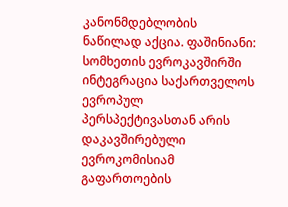კანონმდებლობის ნაწილად აქცია. ფაშინიანი: სომხეთის ევროკავშირში ინტეგრაცია საქართველოს ევროპულ პერსპექტივასთან არის დაკავშირებული
ევროკომისიამ გაფართოების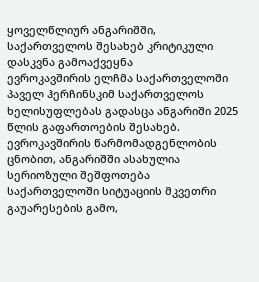ყოველწლიურ ანგარიშში, საქართველოს შესახებ კრიტიკული დასკვნა გამოაქვეყნა
ევროკავშირის ელჩმა საქართველოში პაველ ჰერჩინსკიმ საქართველოს ხელისუფლებას გადასცა ანგარიში 2025 წლის გაფართოების შესახებ. ევროკავშირის წარმომადგენლობის ცნობით, ანგარიშში ასახულია სერიოზული შეშფოთება საქართველოში სიტუაციის მკვეთრი გაუარესების გამო,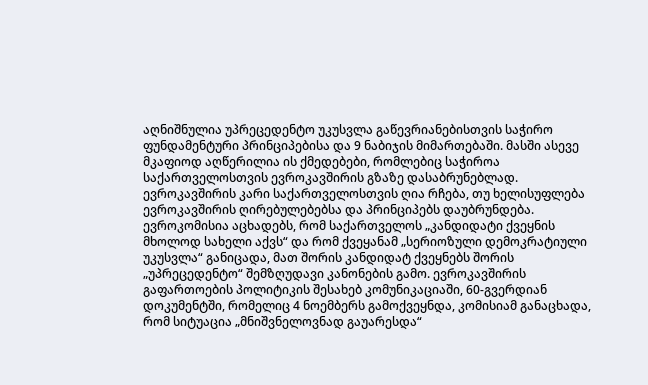აღნიშნულია უპრეცედენტო უკუსვლა გაწევრიანებისთვის საჭირო ფუნდამენტური პრინციპებისა და 9 ნაბიჯის მიმართებაში. მასში ასევე მკაფიოდ აღწერილია ის ქმედებები, რომლებიც საჭიროა საქართველოსთვის ევროკავშირის გზაზე დასაბრუნებლად. ევროკავშირის კარი საქართველოსთვის ღია რჩება, თუ ხელისუფლება ევროკავშირის ღირებულებებსა და პრინციპებს დაუბრუნდება. ევროკომისია აცხადებს, რომ საქართველოს „კანდიდატი ქვეყნის მხოლოდ სახელი აქვს“ და რომ ქვეყანამ „სერიოზული დემოკრატიული უკუსვლა“ განიცადა, მათ შორის კანდიდატ ქვეყნებს შორის „უპრეცედენტო“ შემზღუდავი კანონების გამო. ევროკავშირის გაფართოების პოლიტიკის შესახებ კომუნიკაციაში, 60-გვერდიან დოკუმენტში, რომელიც 4 ნოემბერს გამოქვეყნდა, კომისიამ განაცხადა, რომ სიტუაცია „მნიშვნელოვნად გაუარესდა“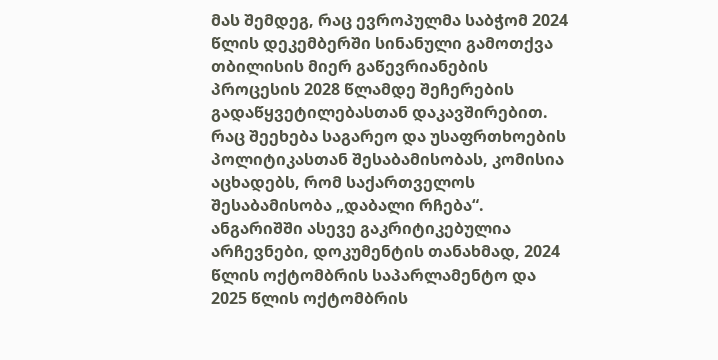მას შემდეგ, რაც ევროპულმა საბჭომ 2024 წლის დეკემბერში სინანული გამოთქვა თბილისის მიერ გაწევრიანების პროცესის 2028 წლამდე შეჩერების გადაწყვეტილებასთან დაკავშირებით. რაც შეეხება საგარეო და უსაფრთხოების პოლიტიკასთან შესაბამისობას, კომისია აცხადებს, რომ საქართველოს შესაბამისობა „დაბალი რჩება“. ანგარიშში ასევე გაკრიტიკებულია არჩევნები, დოკუმენტის თანახმად, 2024 წლის ოქტომბრის საპარლამენტო და 2025 წლის ოქტომბრის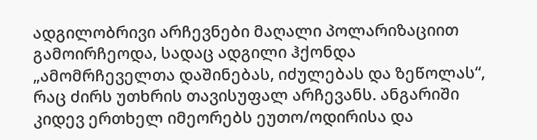ადგილობრივი არჩევნები მაღალი პოლარიზაციით გამოირჩეოდა, სადაც ადგილი ჰქონდა „ამომრჩეველთა დაშინებას, იძულებას და ზეწოლას“, რაც ძირს უთხრის თავისუფალ არჩევანს. ანგარიში კიდევ ერთხელ იმეორებს ეუთო/ოდირისა და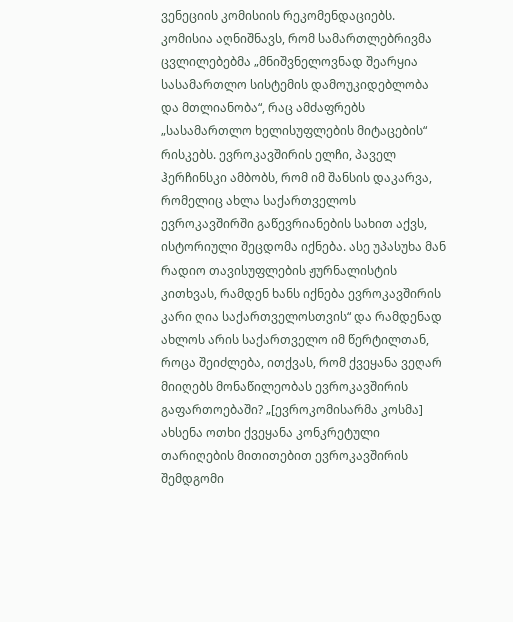ვენეციის კომისიის რეკომენდაციებს. კომისია აღნიშნავს, რომ სამართლებრივმა ცვლილებებმა „მნიშვნელოვნად შეარყია სასამართლო სისტემის დამოუკიდებლობა და მთლიანობა“, რაც ამძაფრებს „სასამართლო ხელისუფლების მიტაცების“ რისკებს. ევროკავშირის ელჩი, პაველ ჰერჩინსკი ამბობს, რომ იმ შანსის დაკარვა, რომელიც ახლა საქართველოს ევროკავშირში გაწევრიანების სახით აქვს, ისტორიული შეცდომა იქნება. ასე უპასუხა მან რადიო თავისუფლების ჟურნალისტის კითხვას, რამდენ ხანს იქნება ევროკავშირის კარი ღია საქართველოსთვის“ და რამდენად ახლოს არის საქართველო იმ წერტილთან, როცა შეიძლება, ითქვას, რომ ქვეყანა ვეღარ მიიღებს მონაწილეობას ევროკავშირის გაფართოებაში? „[ევროკომისარმა კოსმა] ახსენა ოთხი ქვეყანა კონკრეტული თარიღების მითითებით ევროკავშირის შემდგომი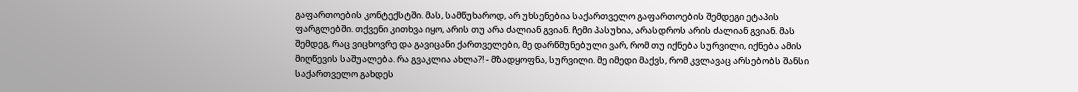გაფართოების კონტექსტში. მას, სამწუხაროდ, არ უხსენებია საქართველო გაფართოების შემდეგი ეტაპის ფარგლებში. თქვენი კითხვა იყო, არის თუ არა ძალიან გვიან. ჩემი პასუხია, არასდროს არის ძალიან გვიან. მას შემდეგ, რაც ვიცხოვრე და გავიცანი ქართველები, მე დარწმუნებული ვარ, რომ თუ იქნება სურვილი, იქნება ამის მიღწევის საშუალება. რა გვაკლია ახლა?! - მზადყოფნა, სურვილი. მე იმედი მაქვს, რომ კვლავაც არსებობს შანსი საქართველო გახდეს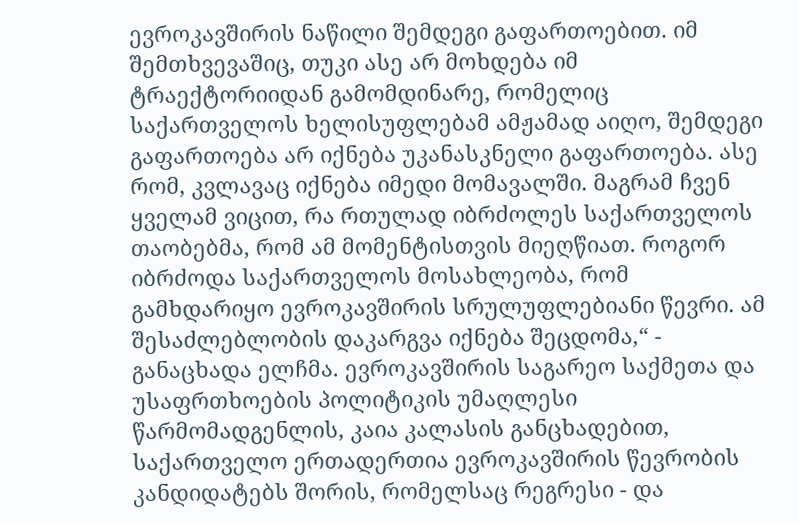ევროკავშირის ნაწილი შემდეგი გაფართოებით. იმ შემთხვევაშიც, თუკი ასე არ მოხდება იმ ტრაექტორიიდან გამომდინარე, რომელიც საქართველოს ხელისუფლებამ ამჟამად აიღო, შემდეგი გაფართოება არ იქნება უკანასკნელი გაფართოება. ასე რომ, კვლავაც იქნება იმედი მომავალში. მაგრამ ჩვენ ყველამ ვიცით, რა რთულად იბრძოლეს საქართველოს თაობებმა, რომ ამ მომენტისთვის მიეღწიათ. როგორ იბრძოდა საქართველოს მოსახლეობა, რომ გამხდარიყო ევროკავშირის სრულუფლებიანი წევრი. ამ შესაძლებლობის დაკარგვა იქნება შეცდომა,“ - განაცხადა ელჩმა. ევროკავშირის საგარეო საქმეთა და უსაფრთხოების პოლიტიკის უმაღლესი წარმომადგენლის, კაია კალასის განცხადებით, საქართველო ერთადერთია ევროკავშირის წევრობის კანდიდატებს შორის, რომელსაც რეგრესი - და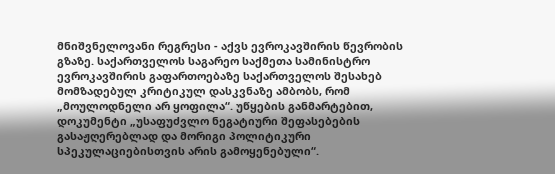მნიშვნელოვანი რეგრესი - აქვს ევროკავშირის წევრობის გზაზე. საქართველოს საგარეო საქმეთა სამინისტრო ევროკავშირის გაფართოებაზე საქართველოს შესახებ მომზადებულ კრიტიკულ დასკვნაზე ამბობს, რომ „მოულოდნელი არ ყოფილა“. უწყების განმარტებით, დოკუმენტი „უსაფუძვლო ნეგატიური შეფასებების გასაჟღერებლად და მორიგი პოლიტიკური სპეკულაციებისთვის არის გამოყენებული“.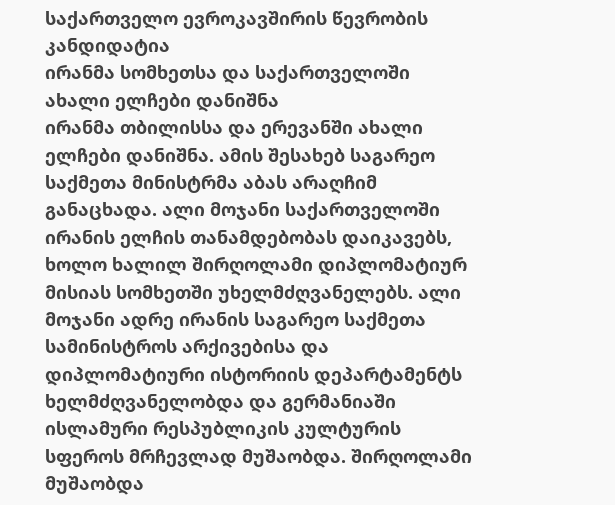საქართველო ევროკავშირის წევრობის კანდიდატია
ირანმა სომხეთსა და საქართველოში ახალი ელჩები დანიშნა
ირანმა თბილისსა და ერევანში ახალი ელჩები დანიშნა. ამის შესახებ საგარეო საქმეთა მინისტრმა აბას არაღჩიმ განაცხადა. ალი მოჯანი საქართველოში ირანის ელჩის თანამდებობას დაიკავებს, ხოლო ხალილ შირღოლამი დიპლომატიურ მისიას სომხეთში უხელმძღვანელებს. ალი მოჯანი ადრე ირანის საგარეო საქმეთა სამინისტროს არქივებისა და დიპლომატიური ისტორიის დეპარტამენტს ხელმძღვანელობდა და გერმანიაში ისლამური რესპუბლიკის კულტურის სფეროს მრჩევლად მუშაობდა. შირღოლამი მუშაობდა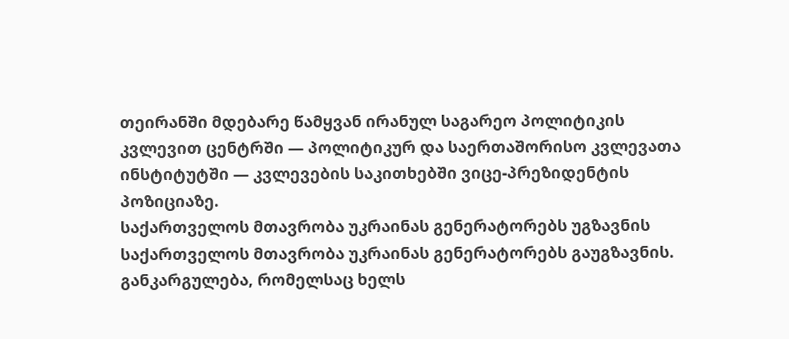თეირანში მდებარე წამყვან ირანულ საგარეო პოლიტიკის კვლევით ცენტრში — პოლიტიკურ და საერთაშორისო კვლევათა ინსტიტუტში — კვლევების საკითხებში ვიცე-პრეზიდენტის პოზიციაზე.
საქართველოს მთავრობა უკრაინას გენერატორებს უგზავნის
საქართველოს მთავრობა უკრაინას გენერატორებს გაუგზავნის. განკარგულება, რომელსაც ხელს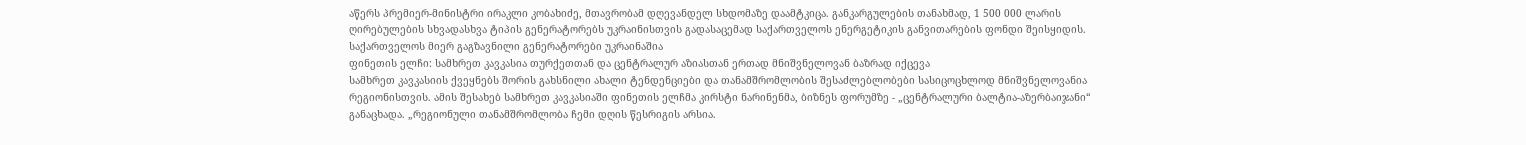აწერს პრემიერ-მინისტრი ირაკლი კობახიძე, მთავრობამ დღევანდელ სხდომაზე დაამტკიცა. განკარგულების თანახმად, 1 500 000 ლარის ღირებულების სხვადასხვა ტიპის გენერატორებს უკრაინისთვის გადასაცემად საქართველოს ენერგეტიკის განვითარების ფონდი შეისყიდის. საქართველოს მიერ გაგზავნილი გენერატორები უკრაინაშია
ფინეთის ელჩი: სამხრეთ კავკასია თურქეთთან და ცენტრალურ აზიასთან ერთად მნიშვნელოვან ბაზრად იქცევა
სამხრეთ კავკასიის ქვეყნებს შორის გახსნილი ახალი ტენდენციები და თანამშრომლობის შესაძლებლობები სასიცოცხლოდ მნიშვნელოვანია რეგიონისთვის. ამის შესახებ სამხრეთ კავკასიაში ფინეთის ელჩმა კირსტი ნარინენმა, ბიზნეს ფორუმზე - „ცენტრალური ბალტია-აზერბაიჯანი“ განაცხადა. „რეგიონული თანამშრომლობა ჩემი დღის წესრიგის არსია.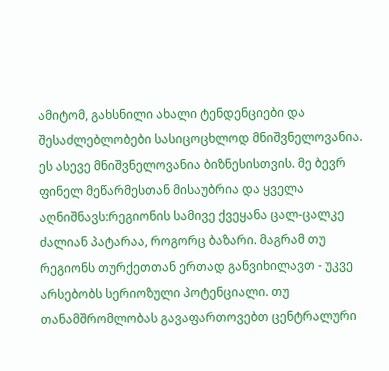ამიტომ, გახსნილი ახალი ტენდენციები და შესაძლებლობები სასიცოცხლოდ მნიშვნელოვანია. ეს ასევე მნიშვნელოვანია ბიზნესისთვის. მე ბევრ ფინელ მეწარმესთან მისაუბრია და ყველა აღნიშნავს:რეგიონის სამივე ქვეყანა ცალ-ცალკე ძალიან პატარაა, როგორც ბაზარი. მაგრამ თუ რეგიონს თურქეთთან ერთად განვიხილავთ - უკვე არსებობს სერიოზული პოტენციალი. თუ თანამშრომლობას გავაფართოვებთ ცენტრალური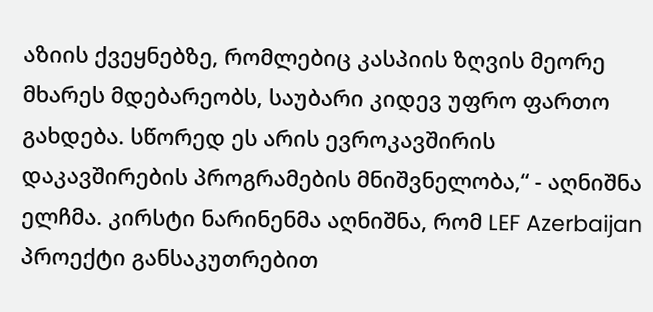აზიის ქვეყნებზე, რომლებიც კასპიის ზღვის მეორე მხარეს მდებარეობს, საუბარი კიდევ უფრო ფართო გახდება. სწორედ ეს არის ევროკავშირის დაკავშირების პროგრამების მნიშვნელობა,“ - აღნიშნა ელჩმა. კირსტი ნარინენმა აღნიშნა, რომ LEF Azerbaijan პროექტი განსაკუთრებით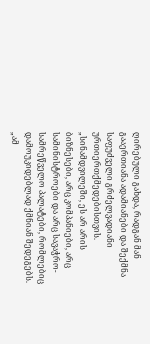ღირებული გახდა, რადგან მან გააერთიანა ადამიანები და შექმნა საფუძველი გრძელვადიანი ურთიერთქმედებისთვის. „სინამდვილეში, ეს არ არის ბიზნესები, არც კომპანიები, არც სამინისტროები და არც სავაჭრო-სამრეწველო პალატები, რომლებიც დამოუკიდებლად ქმნიან შედეგებს. „ამ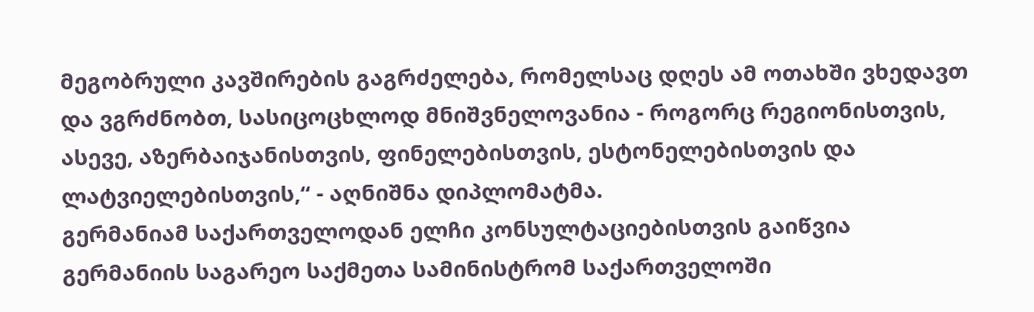მეგობრული კავშირების გაგრძელება, რომელსაც დღეს ამ ოთახში ვხედავთ და ვგრძნობთ, სასიცოცხლოდ მნიშვნელოვანია - როგორც რეგიონისთვის, ასევე, აზერბაიჯანისთვის, ფინელებისთვის, ესტონელებისთვის და ლატვიელებისთვის,“ - აღნიშნა დიპლომატმა.
გერმანიამ საქართველოდან ელჩი კონსულტაციებისთვის გაიწვია
გერმანიის საგარეო საქმეთა სამინისტრომ საქართველოში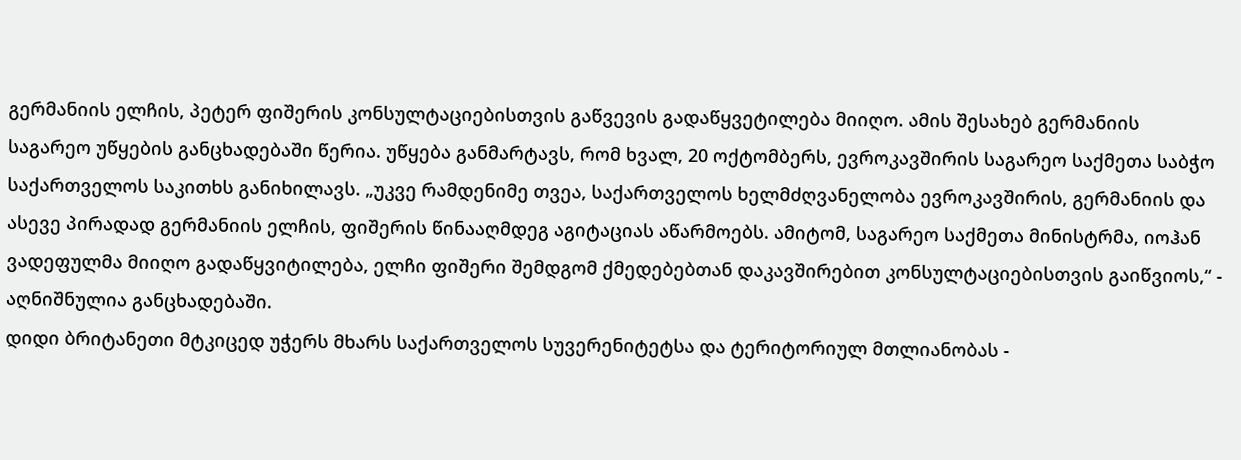გერმანიის ელჩის, პეტერ ფიშერის კონსულტაციებისთვის გაწვევის გადაწყვეტილება მიიღო. ამის შესახებ გერმანიის საგარეო უწყების განცხადებაში წერია. უწყება განმარტავს, რომ ხვალ, 20 ოქტომბერს, ევროკავშირის საგარეო საქმეთა საბჭო საქართველოს საკითხს განიხილავს. „უკვე რამდენიმე თვეა, საქართველოს ხელმძღვანელობა ევროკავშირის, გერმანიის და ასევე პირადად გერმანიის ელჩის, ფიშერის წინააღმდეგ აგიტაციას აწარმოებს. ამიტომ, საგარეო საქმეთა მინისტრმა, იოჰან ვადეფულმა მიიღო გადაწყვიტილება, ელჩი ფიშერი შემდგომ ქმედებებთან დაკავშირებით კონსულტაციებისთვის გაიწვიოს,“ - აღნიშნულია განცხადებაში.
დიდი ბრიტანეთი მტკიცედ უჭერს მხარს საქართველოს სუვერენიტეტსა და ტერიტორიულ მთლიანობას -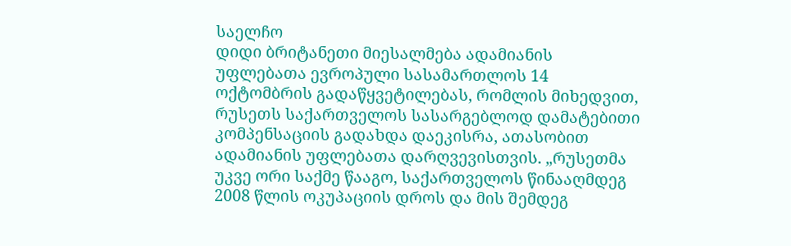საელჩო
დიდი ბრიტანეთი მიესალმება ადამიანის უფლებათა ევროპული სასამართლოს 14 ოქტომბრის გადაწყვეტილებას, რომლის მიხედვით, რუსეთს საქართველოს სასარგებლოდ დამატებითი კომპენსაციის გადახდა დაეკისრა, ათასობით ადამიანის უფლებათა დარღვევისთვის. „რუსეთმა უკვე ორი საქმე წააგო, საქართველოს წინააღმდეგ 2008 წლის ოკუპაციის დროს და მის შემდეგ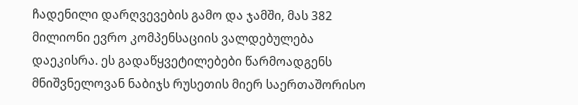ჩადენილი დარღვევების გამო და ჯამში, მას 382 მილიონი ევრო კომპენსაციის ვალდებულება დაეკისრა. ეს გადაწყვეტილებები წარმოადგენს მნიშვნელოვან ნაბიჯს რუსეთის მიერ საერთაშორისო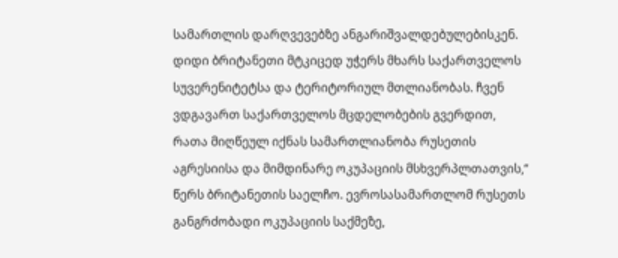სამართლის დარღვევებზე ანგარიშვალდებულებისკენ. დიდი ბრიტანეთი მტკიცედ უჭერს მხარს საქართველოს სუვერენიტეტსა და ტერიტორიულ მთლიანობას. ჩვენ ვდგავართ საქართველოს მცდელობების გვერდით, რათა მიღწეულ იქნას სამართლიანობა რუსეთის აგრესიისა და მიმდინარე ოკუპაციის მსხვერპლთათვის,“ წერს ბრიტანეთის საელჩო. ევროსასამართლომ რუსეთს განგრძობადი ოკუპაციის საქმეზე,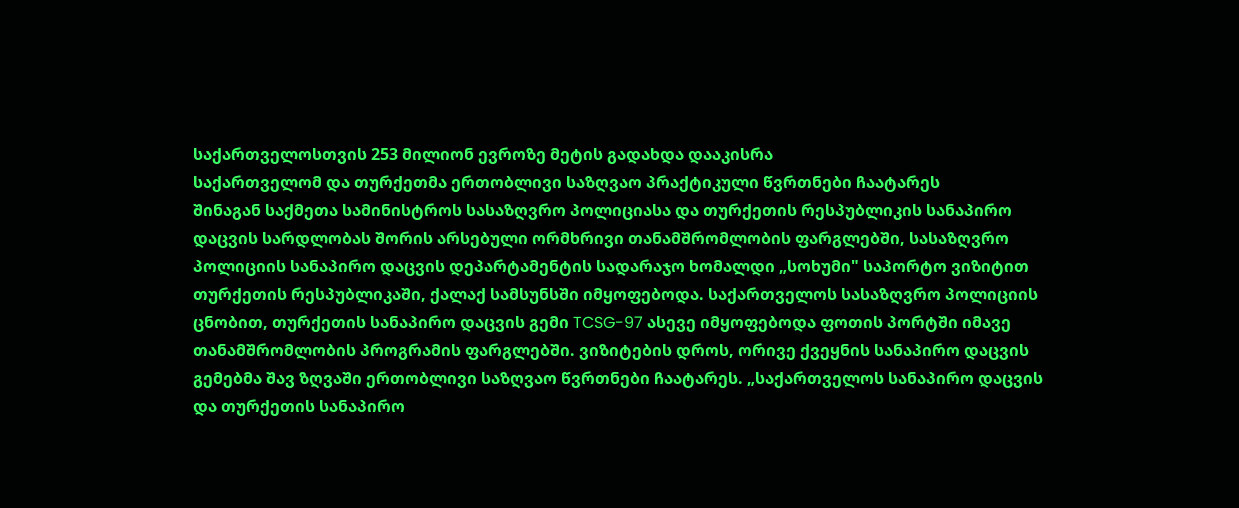საქართველოსთვის 253 მილიონ ევროზე მეტის გადახდა დააკისრა
საქართველომ და თურქეთმა ერთობლივი საზღვაო პრაქტიკული წვრთნები ჩაატარეს
შინაგან საქმეთა სამინისტროს სასაზღვრო პოლიციასა და თურქეთის რესპუბლიკის სანაპირო დაცვის სარდლობას შორის არსებული ორმხრივი თანამშრომლობის ფარგლებში, სასაზღვრო პოლიციის სანაპირო დაცვის დეპარტამენტის სადარაჯო ხომალდი „სოხუმი" საპორტო ვიზიტით თურქეთის რესპუბლიკაში, ქალაქ სამსუნსში იმყოფებოდა. საქართველოს სასაზღვრო პოლიციის ცნობით, თურქეთის სანაპირო დაცვის გემი TCSG-97 ასევე იმყოფებოდა ფოთის პორტში იმავე თანამშრომლობის პროგრამის ფარგლებში. ვიზიტების დროს, ორივე ქვეყნის სანაპირო დაცვის გემებმა შავ ზღვაში ერთობლივი საზღვაო წვრთნები ჩაატარეს. „საქართველოს სანაპირო დაცვის და თურქეთის სანაპირო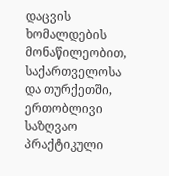დაცვის ხომალდების მონაწილეობით, საქართველოსა და თურქეთში, ერთობლივი საზღვაო პრაქტიკული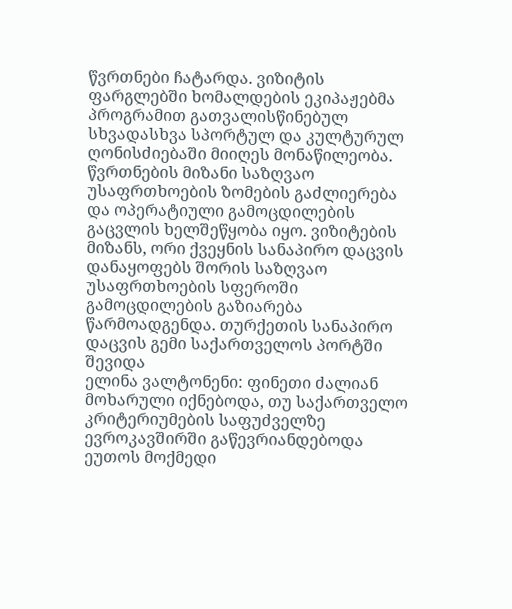წვრთნები ჩატარდა. ვიზიტის ფარგლებში ხომალდების ეკიპაჟებმა პროგრამით გათვალისწინებულ სხვადასხვა სპორტულ და კულტურულ ღონისძიებაში მიიღეს მონაწილეობა. წვრთნების მიზანი საზღვაო უსაფრთხოების ზომების გაძლიერება და ოპერატიული გამოცდილების გაცვლის ხელშეწყობა იყო. ვიზიტების მიზანს, ორი ქვეყნის სანაპირო დაცვის დანაყოფებს შორის საზღვაო უსაფრთხოების სფეროში გამოცდილების გაზიარება წარმოადგენდა. თურქეთის სანაპირო დაცვის გემი საქართველოს პორტში შევიდა
ელინა ვალტონენი: ფინეთი ძალიან მოხარული იქნებოდა, თუ საქართველო კრიტერიუმების საფუძველზე ევროკავშირში გაწევრიანდებოდა
ეუთოს მოქმედი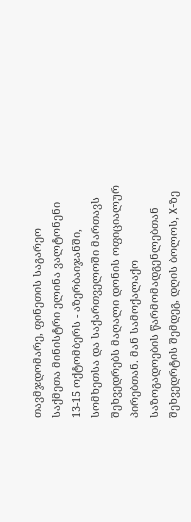თავმჯდომარე, ფინეთის საგარეო საქმეთა მინისტრი ელინა ვალტონენი 13-15 ოქტომბერს - აზერბაიჯანში, სომხეთსა და საქართველოში მართავს შეხვედრებს მაღალი დონის ოფიციალურ პირებთან. მან სამოქალაქო საზოგადოების წარმომადგენლებთან შეხვედრტის შემდეგ, დღის ბოლოს, X-ზე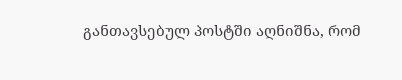განთავსებულ პოსტში აღნიშნა, რომ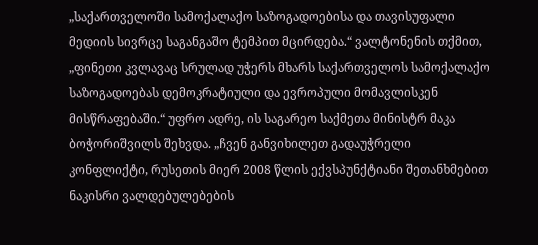„საქართველოში სამოქალაქო საზოგადოებისა და თავისუფალი მედიის სივრცე საგანგაშო ტემპით მცირდება.“ ვალტონენის თქმით, „ფინეთი კვლავაც სრულად უჭერს მხარს საქართველოს სამოქალაქო საზოგადოებას დემოკრატიული და ევროპული მომავლისკენ მისწრაფებაში.“ უფრო ადრე, ის საგარეო საქმეთა მინისტრ მაკა ბოჭორიშვილს შეხვდა. „ჩვენ განვიხილეთ გადაუჭრელი კონფლიქტი, რუსეთის მიერ 2008 წლის ექვსპუნქტიანი შეთანხმებით ნაკისრი ვალდებულებების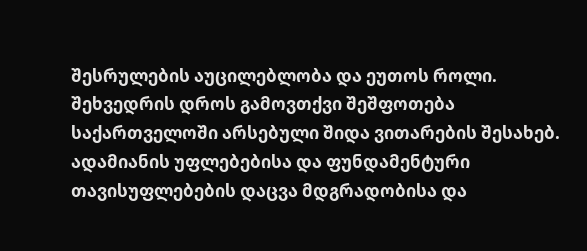შესრულების აუცილებლობა და ეუთოს როლი. შეხვედრის დროს გამოვთქვი შეშფოთება საქართველოში არსებული შიდა ვითარების შესახებ. ადამიანის უფლებებისა და ფუნდამენტური თავისუფლებების დაცვა მდგრადობისა და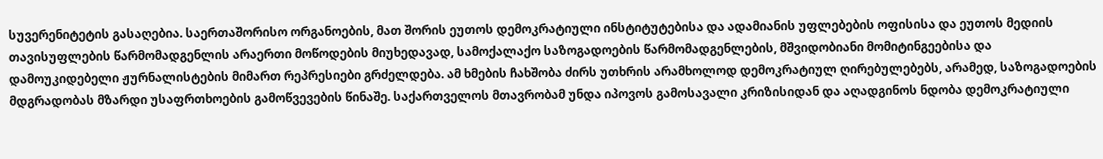სუვერენიტეტის გასაღებია. საერთაშორისო ორგანოების, მათ შორის ეუთოს დემოკრატიული ინსტიტუტებისა და ადამიანის უფლებების ოფისისა და ეუთოს მედიის თავისუფლების წარმომადგენლის არაერთი მოწოდების მიუხედავად, სამოქალაქო საზოგადოების წარმომადგენლების, მშვიდობიანი მომიტინგეებისა და დამოუკიდებელი ჟურნალისტების მიმართ რეპრესიები გრძელდება. ამ ხმების ჩახშობა ძირს უთხრის არამხოლოდ დემოკრატიულ ღირებულებებს, არამედ, საზოგადოების მდგრადობას მზარდი უსაფრთხოების გამოწვევების წინაშე. საქართველოს მთავრობამ უნდა იპოვოს გამოსავალი კრიზისიდან და აღადგინოს ნდობა დემოკრატიული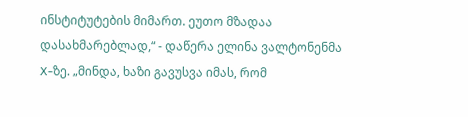ინსტიტუტების მიმართ. ეუთო მზადაა დასახმარებლად,“ - დაწერა ელინა ვალტონენმა X-ზე. „მინდა, ხაზი გავუსვა იმას, რომ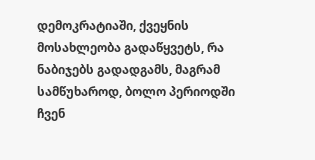დემოკრატიაში, ქვეყნის მოსახლეობა გადაწყვეტს, რა ნაბიჯებს გადადგამს, მაგრამ სამწუხაროდ, ბოლო პერიოდში ჩვენ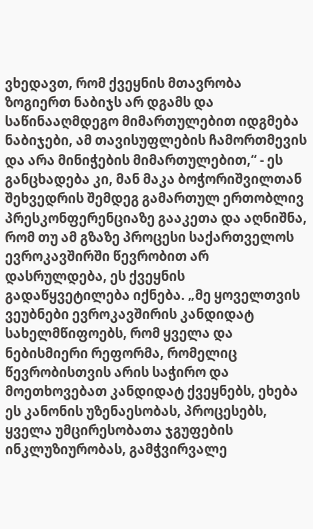ვხედავთ, რომ ქვეყნის მთავრობა ზოგიერთ ნაბიჯს არ დგამს და საწინააღმდეგო მიმართულებით იდგმება ნაბიჯები, ამ თავისუფლების ჩამორთმევის და არა მინიჭების მიმართულებით,“ - ეს განცხადება კი, მან მაკა ბოჭორიშვილთან შეხვედრის შემდეგ გამართულ ერთობლივ პრესკონფერენციაზე გააკეთა და აღნიშნა, რომ თუ ამ გზაზე პროცესი საქართველოს ევროკავშირში წევრობით არ დასრულდება, ეს ქვეყნის გადაწყვეტილება იქნება. „მე ყოველთვის ვეუბნები ევროკავშირის კანდიდატ სახელმწიფოებს, რომ ყველა და ნებისმიერი რეფორმა, რომელიც წევრობისთვის არის საჭირო და მოეთხოვებათ კანდიდატ ქვეყნებს, ეხება ეს კანონის უზენაესობას, პროცესებს, ყველა უმცირესობათა ჯგუფების ინკლუზიურობას, გამჭვირვალე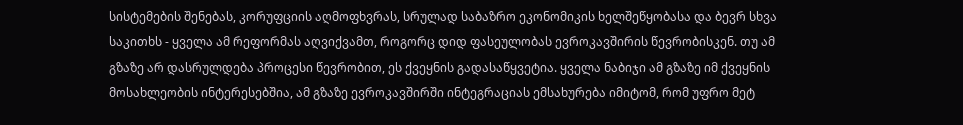სისტემების შენებას, კორუფციის აღმოფხვრას, სრულად საბაზრო ეკონომიკის ხელშეწყობასა და ბევრ სხვა საკითხს - ყველა ამ რეფორმას აღვიქვამთ, როგორც დიდ ფასეულობას ევროკავშირის წევრობისკენ. თუ ამ გზაზე არ დასრულდება პროცესი წევრობით, ეს ქვეყნის გადასაწყვეტია. ყველა ნაბიჯი ამ გზაზე იმ ქვეყნის მოსახლეობის ინტერესებშია, ამ გზაზე ევროკავშირში ინტეგრაციას ემსახურება იმიტომ, რომ უფრო მეტ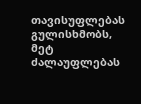თავისუფლებას გულისხმობს, მეტ ძალაუფლებას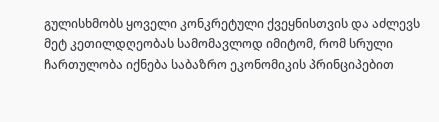გულისხმობს ყოველი კონკრეტული ქვეყნისთვის და აძლევს მეტ კეთილდღეობას სამომავლოდ იმიტომ, რომ სრული ჩართულობა იქნება საბაზრო ეკონომიკის პრინციპებით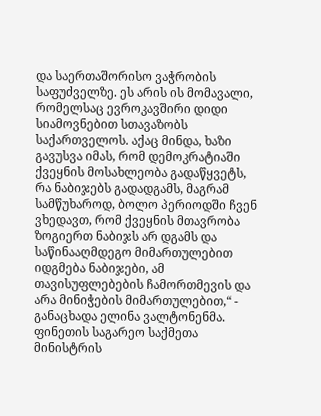და საერთაშორისო ვაჭრობის საფუძველზე. ეს არის ის მომავალი, რომელსაც ევროკავშირი დიდი სიამოვნებით სთავაზობს საქართველოს. აქაც მინდა, ხაზი გავუსვა იმას, რომ დემოკრატიაში ქვეყნის მოსახლეობა გადაწყვეტს, რა ნაბიჯებს გადადგამს, მაგრამ სამწუხაროდ, ბოლო პერიოდში ჩვენ ვხედავთ, რომ ქვეყნის მთავრობა ზოგიერთ ნაბიჯს არ დგამს და საწინააღმდეგო მიმართულებით იდგმება ნაბიჯები, ამ თავისუფლებების ჩამორთმევის და არა მინიჭების მიმართულებით,“ - განაცხადა ელინა ვალტონენმა. ფინეთის საგარეო საქმეთა მინისტრის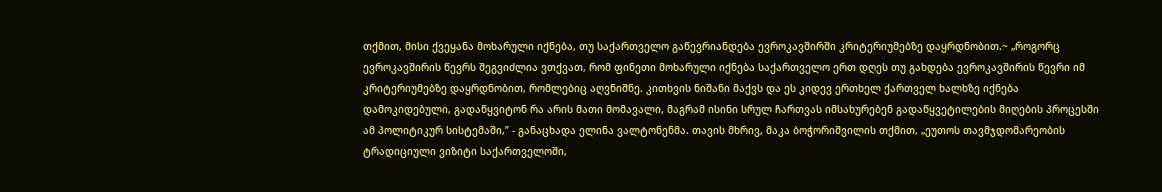თქმით, მისი ქვეყანა მოხარული იქნება, თუ საქართველო გაწევრიანდება ევროკავშირში კრიტერიუმებზე დაყრდნობით.~ „როგორც ევროკავშირის წევრს შეგვიძლია ვთქვათ, რომ ფინეთი მოხარული იქნება საქართველო ერთ დღეს თუ გახდება ევროკავშირის წევრი იმ კრიტერიუმებზე დაყრდნობით, რომლებიც აღვნიშნე. კითხვის ნიშანი მაქვს და ეს კიდევ ერთხელ ქართველ ხალხზე იქნება დამოკიდებული, გადაწყვიტონ რა არის მათი მომავალი, მაგრამ ისინი სრულ ჩართვას იმსახურებენ გადაწყვეტილების მიღების პროცესში ამ პოლიტიკურ სისტემაში,” - განაცხადა ელინა ვალტონენმა. თავის მხრივ, მაკა ბოჭორიშვილის თქმით, „ეუთოს თავმჯდომარეობის ტრადიციული ვიზიტი საქართველოში,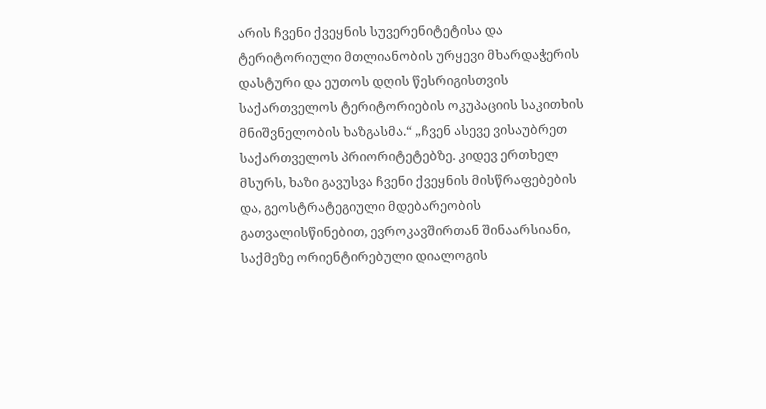არის ჩვენი ქვეყნის სუვერენიტეტისა და ტერიტორიული მთლიანობის ურყევი მხარდაჭერის დასტური და ეუთოს დღის წესრიგისთვის საქართველოს ტერიტორიების ოკუპაციის საკითხის მნიშვნელობის ხაზგასმა.“ „ჩვენ ასევე ვისაუბრეთ საქართველოს პრიორიტეტებზე. კიდევ ერთხელ მსურს, ხაზი გავუსვა ჩვენი ქვეყნის მისწრაფებების და, გეოსტრატეგიული მდებარეობის გათვალისწინებით, ევროკავშირთან შინაარსიანი, საქმეზე ორიენტირებული დიალოგის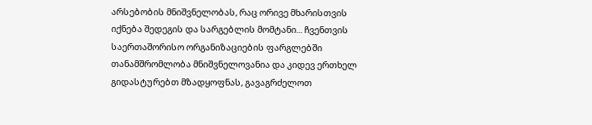არსებობის მნიშვნელობას, რაც ორივე მხარისთვის იქნება შედეგის და სარგებლის მომტანი... ჩვენთვის საერთაშორისო ორგანიზაციების ფარგლებში თანამშრომლობა მნიშვნელოვანია და კიდევ ერთხელ გიდასტურებთ მზადყოფნას, გავაგრძელოთ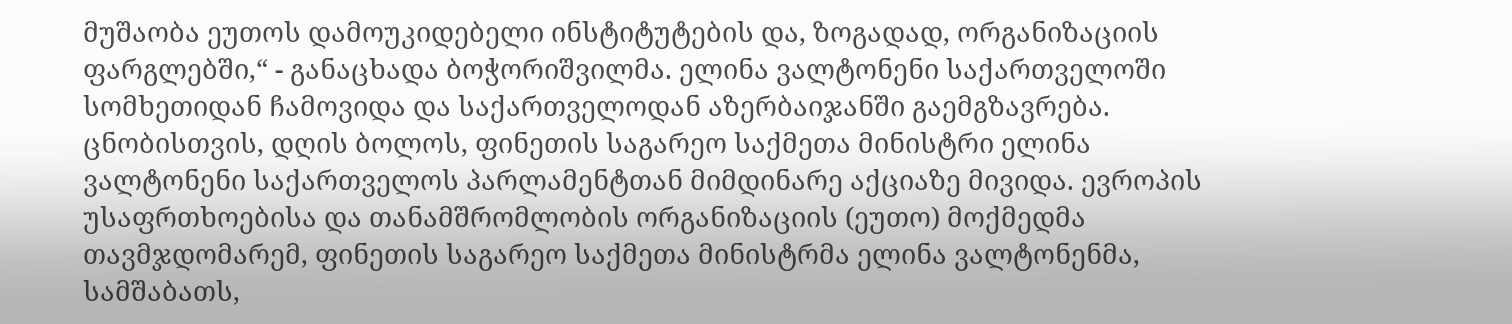მუშაობა ეუთოს დამოუკიდებელი ინსტიტუტების და, ზოგადად, ორგანიზაციის ფარგლებში,“ - განაცხადა ბოჭორიშვილმა. ელინა ვალტონენი საქართველოში სომხეთიდან ჩამოვიდა და საქართველოდან აზერბაიჯანში გაემგზავრება. ცნობისთვის, დღის ბოლოს, ფინეთის საგარეო საქმეთა მინისტრი ელინა ვალტონენი საქართველოს პარლამენტთან მიმდინარე აქციაზე მივიდა. ევროპის უსაფრთხოებისა და თანამშრომლობის ორგანიზაციის (ეუთო) მოქმედმა თავმჯდომარემ, ფინეთის საგარეო საქმეთა მინისტრმა ელინა ვალტონენმა, სამშაბათს,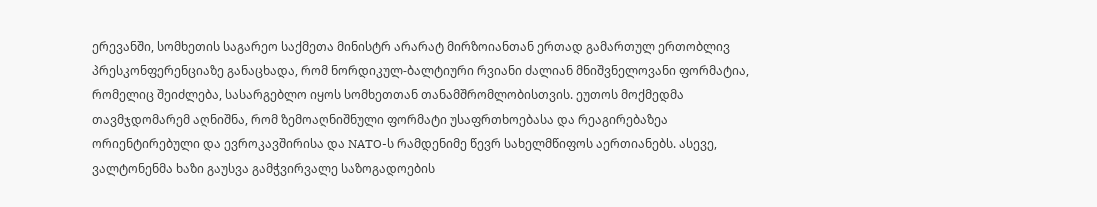ერევანში, სომხეთის საგარეო საქმეთა მინისტრ არარატ მირზოიანთან ერთად გამართულ ერთობლივ პრესკონფერენციაზე განაცხადა, რომ ნორდიკულ-ბალტიური რვიანი ძალიან მნიშვნელოვანი ფორმატია, რომელიც შეიძლება, სასარგებლო იყოს სომხეთთან თანამშრომლობისთვის. ეუთოს მოქმედმა თავმჯდომარემ აღნიშნა, რომ ზემოაღნიშნული ფორმატი უსაფრთხოებასა და რეაგირებაზეა ორიენტირებული და ევროკავშირისა და NATO-ს რამდენიმე წევრ სახელმწიფოს აერთიანებს. ასევე, ვალტონენმა ხაზი გაუსვა გამჭვირვალე საზოგადოების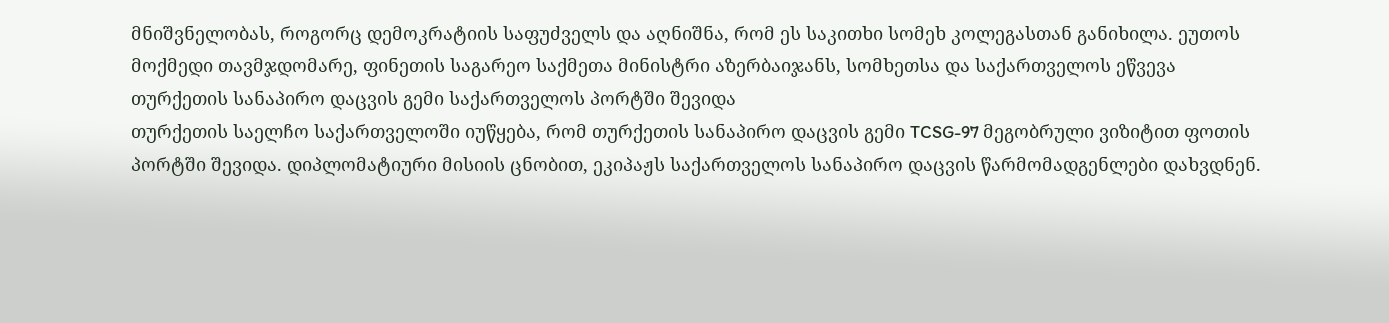მნიშვნელობას, როგორც დემოკრატიის საფუძველს და აღნიშნა, რომ ეს საკითხი სომეხ კოლეგასთან განიხილა. ეუთოს მოქმედი თავმჯდომარე, ფინეთის საგარეო საქმეთა მინისტრი აზერბაიჯანს, სომხეთსა და საქართველოს ეწვევა
თურქეთის სანაპირო დაცვის გემი საქართველოს პორტში შევიდა
თურქეთის საელჩო საქართველოში იუწყება, რომ თურქეთის სანაპირო დაცვის გემი TCSG-97 მეგობრული ვიზიტით ფოთის პორტში შევიდა. დიპლომატიური მისიის ცნობით, ეკიპაჟს საქართველოს სანაპირო დაცვის წარმომადგენლები დახვდნენ.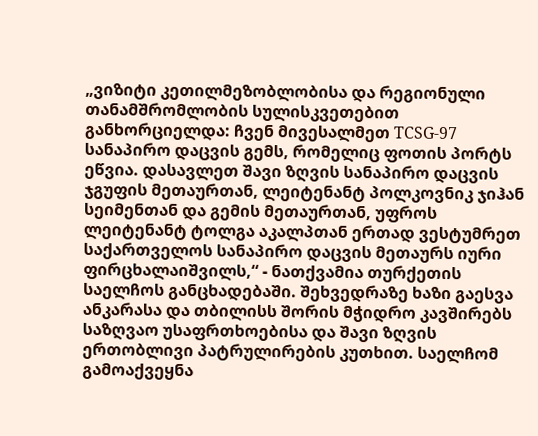„ვიზიტი კეთილმეზობლობისა და რეგიონული თანამშრომლობის სულისკვეთებით განხორციელდა: ჩვენ მივესალმეთ TCSG-97 სანაპირო დაცვის გემს, რომელიც ფოთის პორტს ეწვია. დასავლეთ შავი ზღვის სანაპირო დაცვის ჯგუფის მეთაურთან, ლეიტენანტ პოლკოვნიკ ჯიჰან სეიმენთან და გემის მეთაურთან, უფროს ლეიტენანტ ტოლგა აკალპთან ერთად ვესტუმრეთ საქართველოს სანაპირო დაცვის მეთაურს იური ფირცხალაიშვილს,“ - ნათქვამია თურქეთის საელჩოს განცხადებაში. შეხვედრაზე ხაზი გაესვა ანკარასა და თბილისს შორის მჭიდრო კავშირებს საზღვაო უსაფრთხოებისა და შავი ზღვის ერთობლივი პატრულირების კუთხით. საელჩომ გამოაქვეყნა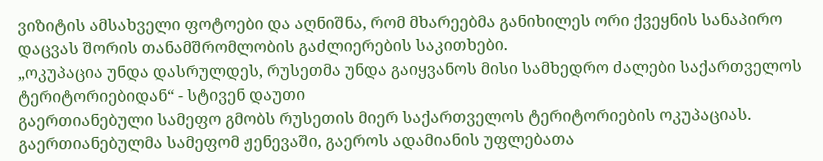ვიზიტის ამსახველი ფოტოები და აღნიშნა, რომ მხარეებმა განიხილეს ორი ქვეყნის სანაპირო დაცვას შორის თანამშრომლობის გაძლიერების საკითხები.
„ოკუპაცია უნდა დასრულდეს, რუსეთმა უნდა გაიყვანოს მისი სამხედრო ძალები საქართველოს ტერიტორიებიდან“ - სტივენ დაუთი
გაერთიანებული სამეფო გმობს რუსეთის მიერ საქართველოს ტერიტორიების ოკუპაციას. გაერთიანებულმა სამეფომ ჟენევაში, გაეროს ადამიანის უფლებათა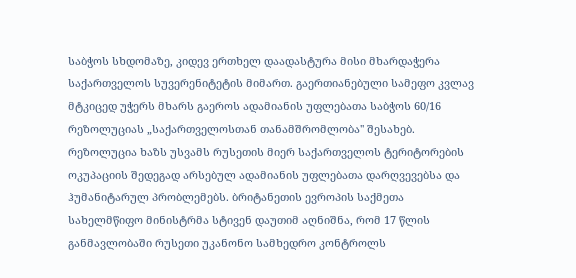საბჭოს სხდომაზე, კიდევ ერთხელ დაადასტურა მისი მხარდაჭერა საქართველოს სუვერენიტეტის მიმართ. გაერთიანებული სამეფო კვლავ მტკიცედ უჭერს მხარს გაეროს ადამიანის უფლებათა საბჭოს 60/16 რეზოლუციას „საქართველოსთან თანამშრომლობა'' შესახებ. რეზოლუცია ხაზს უსვამს რუსეთის მიერ საქართველოს ტერიტორების ოკუპაციის შედეგად არსებულ ადამიანის უფლებათა დარღვევებსა და ჰუმანიტარულ პრობლემებს. ბრიტანეთის ევროპის საქმეთა სახელმწიფო მინისტრმა სტივენ დაუთიმ აღნიშნა, რომ 17 წლის განმავლობაში რუსეთი უკანონო სამხედრო კონტროლს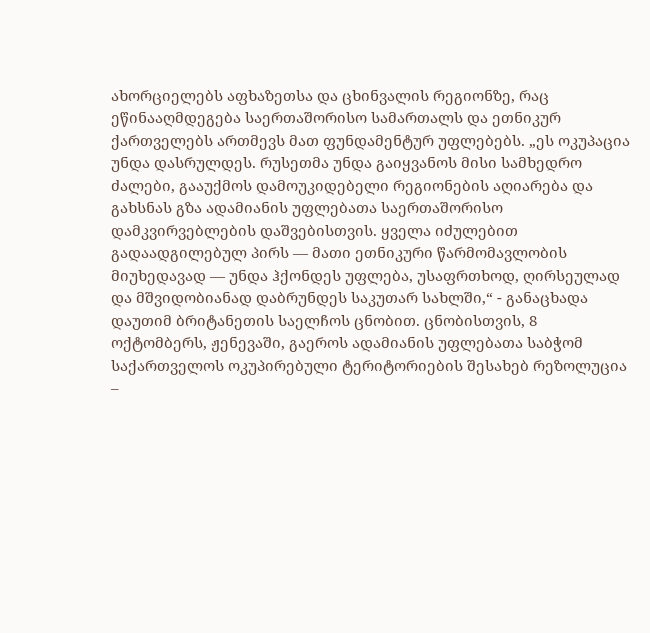ახორციელებს აფხაზეთსა და ცხინვალის რეგიონზე, რაც ეწინააღმდეგება საერთაშორისო სამართალს და ეთნიკურ ქართველებს ართმევს მათ ფუნდამენტურ უფლებებს. „ეს ოკუპაცია უნდა დასრულდეს. რუსეთმა უნდა გაიყვანოს მისი სამხედრო ძალები, გააუქმოს დამოუკიდებელი რეგიონების აღიარება და გახსნას გზა ადამიანის უფლებათა საერთაშორისო დამკვირვებლების დაშვებისთვის. ყველა იძულებით გადაადგილებულ პირს — მათი ეთნიკური წარმომავლობის მიუხედავად — უნდა ჰქონდეს უფლება, უსაფრთხოდ, ღირსეულად და მშვიდობიანად დაბრუნდეს საკუთარ სახლში,“ - განაცხადა დაუთიმ ბრიტანეთის საელჩოს ცნობით. ცნობისთვის, 8 ოქტომბერს, ჟენევაში, გაეროს ადამიანის უფლებათა საბჭომ საქართველოს ოკუპირებული ტერიტორიების შესახებ რეზოლუცია –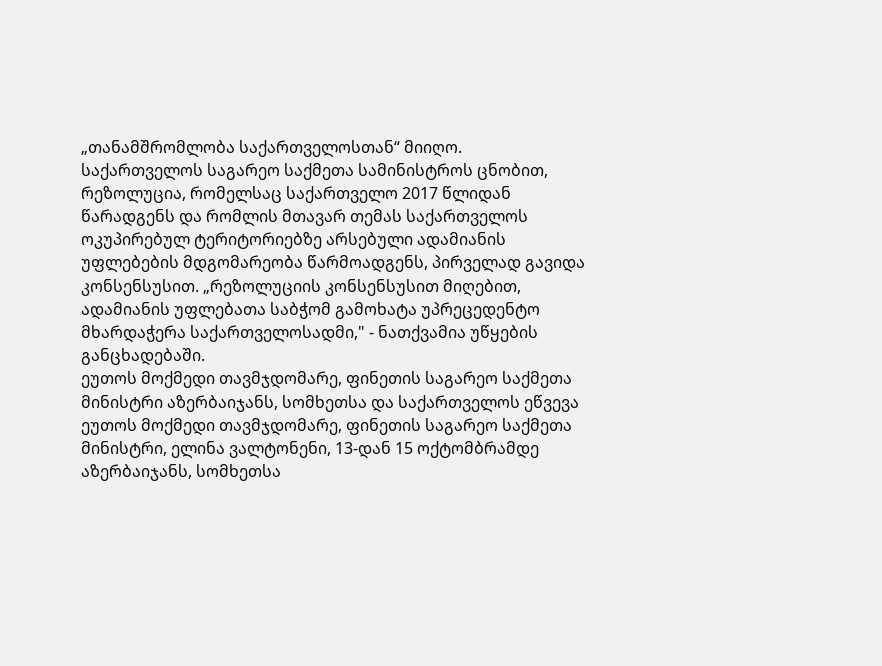„თანამშრომლობა საქართველოსთან“ მიიღო. საქართველოს საგარეო საქმეთა სამინისტროს ცნობით, რეზოლუცია, რომელსაც საქართველო 2017 წლიდან წარადგენს და რომლის მთავარ თემას საქართველოს ოკუპირებულ ტერიტორიებზე არსებული ადამიანის უფლებების მდგომარეობა წარმოადგენს, პირველად გავიდა კონსენსუსით. „რეზოლუციის კონსენსუსით მიღებით, ადამიანის უფლებათა საბჭომ გამოხატა უპრეცედენტო მხარდაჭერა საქართველოსადმი," - ნათქვამია უწყების განცხადებაში.
ეუთოს მოქმედი თავმჯდომარე, ფინეთის საგარეო საქმეთა მინისტრი აზერბაიჯანს, სომხეთსა და საქართველოს ეწვევა
ეუთოს მოქმედი თავმჯდომარე, ფინეთის საგარეო საქმეთა მინისტრი, ელინა ვალტონენი, 13-დან 15 ოქტომბრამდე აზერბაიჯანს, სომხეთსა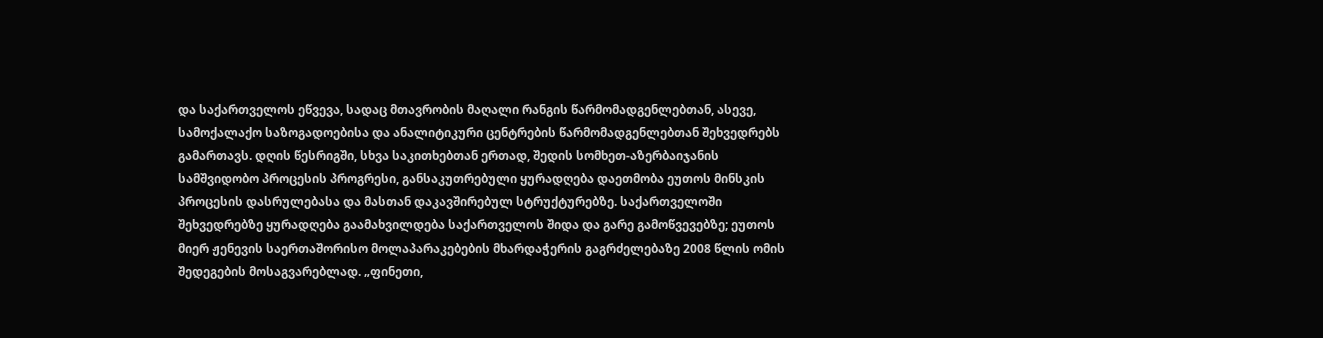და საქართველოს ეწვევა, სადაც მთავრობის მაღალი რანგის წარმომადგენლებთან, ასევე, სამოქალაქო საზოგადოებისა და ანალიტიკური ცენტრების წარმომადგენლებთან შეხვედრებს გამართავს. დღის წესრიგში, სხვა საკითხებთან ერთად, შედის სომხეთ-აზერბაიჯანის სამშვიდობო პროცესის პროგრესი, განსაკუთრებული ყურადღება დაეთმობა ეუთოს მინსკის პროცესის დასრულებასა და მასთან დაკავშირებულ სტრუქტურებზე. საქართველოში შეხვედრებზე ყურადღება გაამახვილდება საქართველოს შიდა და გარე გამოწვევებზე; ეუთოს მიერ ჟენევის საერთაშორისო მოლაპარაკებების მხარდაჭერის გაგრძელებაზე 2008 წლის ომის შედეგების მოსაგვარებლად. „ფინეთი,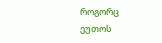როგორც ეუთოს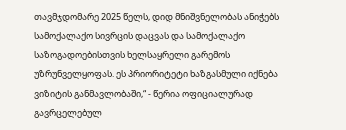თავმჯდომარე 2025 წელს, დიდ მნიშვნელობას ანიჭებს სამოქალაქო სივრცის დაცვას და სამოქალაქო საზოგადოებისთვის ხელსაყრელი გარემოს უზრუნველყოფას. ეს პრიორიტეტი ხაზგასმული იქნება ვიზიტის განმავლობაში,“ - წერია ოფიციალურად გავრცელებულ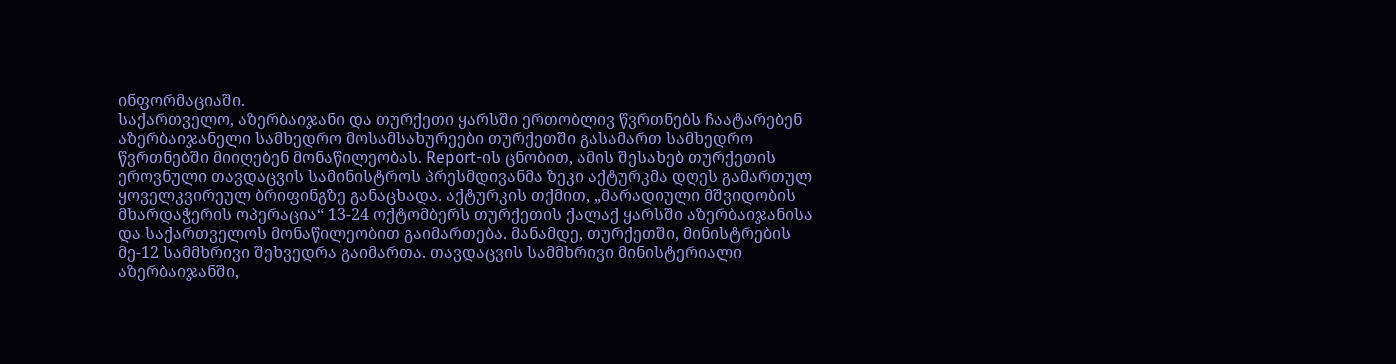ინფორმაციაში.
საქართველო, აზერბაიჯანი და თურქეთი ყარსში ერთობლივ წვრთნებს ჩაატარებენ
აზერბაიჯანელი სამხედრო მოსამსახურეები თურქეთში გასამართ სამხედრო წვრთნებში მიიღებენ მონაწილეობას. Report-ის ცნობით, ამის შესახებ თურქეთის ეროვნული თავდაცვის სამინისტროს პრესმდივანმა ზეკი აქტურკმა დღეს გამართულ ყოველკვირეულ ბრიფინგზე განაცხადა. აქტურკის თქმით, „მარადიული მშვიდობის მხარდაჭერის ოპერაცია“ 13-24 ოქტომბერს თურქეთის ქალაქ ყარსში აზერბაიჯანისა და საქართველოს მონაწილეობით გაიმართება. მანამდე, თურქეთში, მინისტრების მე-12 სამმხრივი შეხვედრა გაიმართა. თავდაცვის სამმხრივი მინისტერიალი აზერბაიჯანში,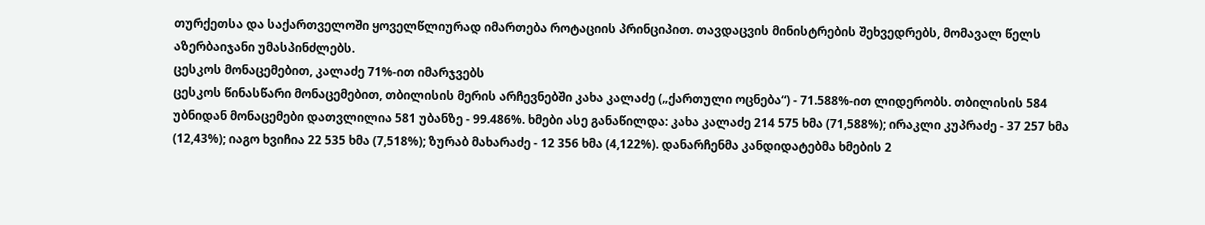თურქეთსა და საქართველოში ყოველწლიურად იმართება როტაციის პრინციპით. თავდაცვის მინისტრების შეხვედრებს, მომავალ წელს აზერბაიჯანი უმასპინძლებს.
ცესკოს მონაცემებით, კალაძე 71%-ით იმარჯვებს
ცესკოს წინასწარი მონაცემებით, თბილისის მერის არჩევნებში კახა კალაძე („ქართული ოცნება“) - 71.588%-ით ლიდერობს. თბილისის 584 უბნიდან მონაცემები დათვლილია 581 უბანზე - 99.486%. ხმები ასე განაწილდა: კახა კალაძე 214 575 ხმა (71,588%); ირაკლი კუპრაძე - 37 257 ხმა (12,43%); იაგო ხვიჩია 22 535 ხმა (7,518%); ზურაბ მახარაძე - 12 356 ხმა (4,122%). დანარჩენმა კანდიდატებმა ხმების 2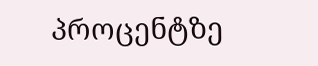პროცენტზე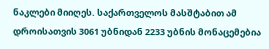ნაკლები მიიღეს. საქართველოს მასშტაბით ამ დროისათვის 3061 უბნიდან 2233 უბნის მონაცემებია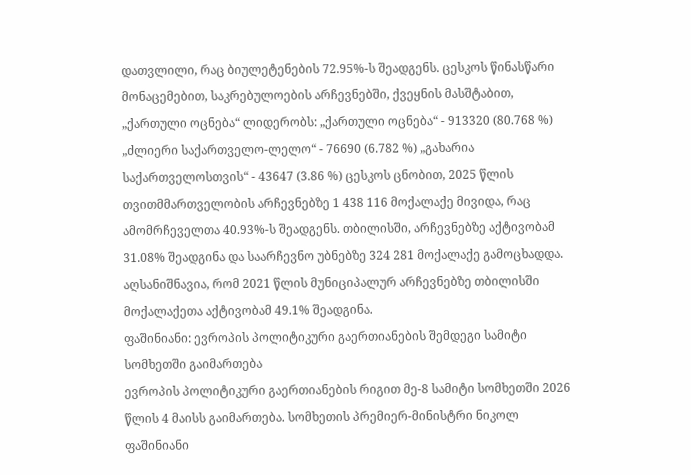დათვლილი, რაც ბიულეტენების 72.95%-ს შეადგენს. ცესკოს წინასწარი მონაცემებით, საკრებულოების არჩევნებში, ქვეყნის მასშტაბით, „ქართული ოცნება“ ლიდერობს: „ქართული ოცნება“ - 913320 (80.768 %) „ძლიერი საქართველო-ლელო“ - 76690 (6.782 %) „გახარია საქართველოსთვის“ - 43647 (3.86 %) ცესკოს ცნობით, 2025 წლის თვითმმართველობის არჩევნებზე 1 438 116 მოქალაქე მივიდა, რაც ამომრჩეველთა 40.93%-ს შეადგენს. თბილისში, არჩევნებზე აქტივობამ 31.08% შეადგინა და საარჩევნო უბნებზე 324 281 მოქალაქე გამოცხადდა. აღსანიშნავია, რომ 2021 წლის მუნიციპალურ არჩევნებზე თბილისში მოქალაქეთა აქტივობამ 49.1% შეადგინა.
ფაშინიანი: ევროპის პოლიტიკური გაერთიანების შემდეგი სამიტი სომხეთში გაიმართება
ევროპის პოლიტიკური გაერთიანების რიგით მე-8 სამიტი სომხეთში 2026 წლის 4 მაისს გაიმართება. სომხეთის პრემიერ-მინისტრი ნიკოლ ფაშინიანი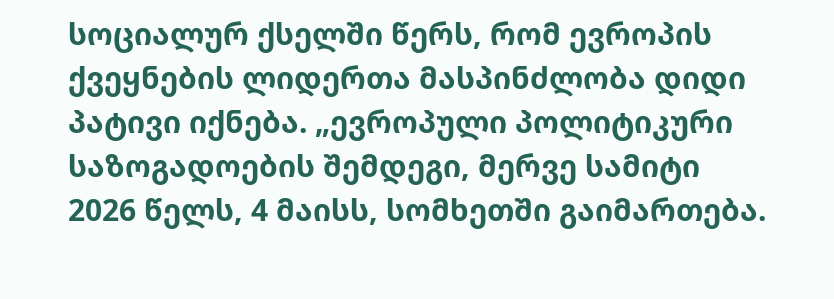სოციალურ ქსელში წერს, რომ ევროპის ქვეყნების ლიდერთა მასპინძლობა დიდი პატივი იქნება. „ევროპული პოლიტიკური საზოგადოების შემდეგი, მერვე სამიტი 2026 წელს, 4 მაისს, სომხეთში გაიმართება.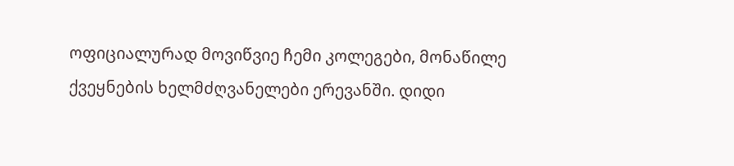ოფიციალურად მოვიწვიე ჩემი კოლეგები, მონაწილე ქვეყნების ხელმძღვანელები ერევანში. დიდი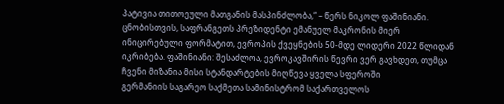პატივია თითოეული მათგანის მასპინძლობა,“ – წერს ნიკოლ ფაშინიანი. ცნობისთვის, საფრანგეთს პრეზიდენტი ემანუელ მაკრონის მიერ ინიცირებული ფორმატით, ევროპის ქვეყნების 50-მდე ლიდერი 2022 წლიდან იკრიბება. ფაშინიანი: შესაძლოა, ევროკავშირის წევრი ვერ გავხდეთ, თუმცა ჩვენი მიზანია მისი სტანდარტების მიღწევა ყველა სფეროში
გერმანიის საგარეო საქმეთა სამინისტრომ საქართველოს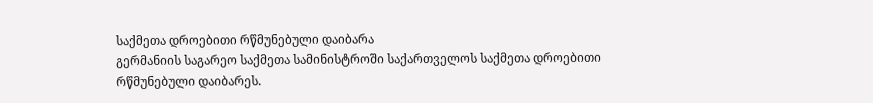საქმეთა დროებითი რწმუნებული დაიბარა
გერმანიის საგარეო საქმეთა სამინისტროში საქართველოს საქმეთა დროებითი რწმუნებული დაიბარეს.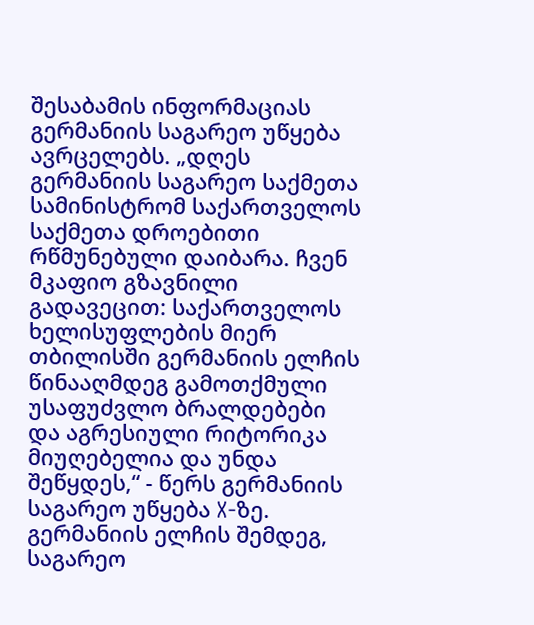შესაბამის ინფორმაციას გერმანიის საგარეო უწყება ავრცელებს. „დღეს გერმანიის საგარეო საქმეთა სამინისტრომ საქართველოს საქმეთა დროებითი რწმუნებული დაიბარა. ჩვენ მკაფიო გზავნილი გადავეცით: საქართველოს ხელისუფლების მიერ თბილისში გერმანიის ელჩის წინააღმდეგ გამოთქმული უსაფუძვლო ბრალდებები და აგრესიული რიტორიკა მიუღებელია და უნდა შეწყდეს,“ - წერს გერმანიის საგარეო უწყება X-ზე. გერმანიის ელჩის შემდეგ, საგარეო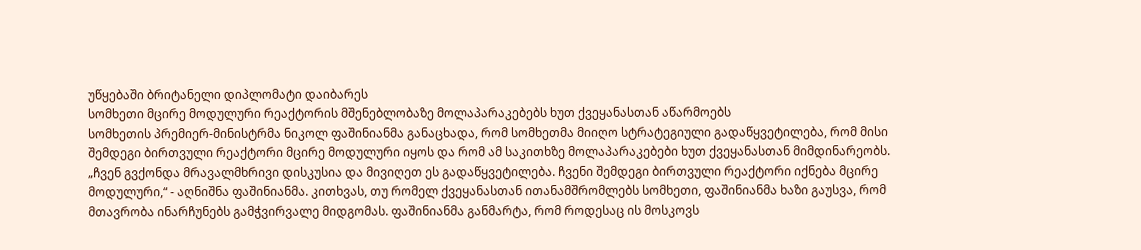უწყებაში ბრიტანელი დიპლომატი დაიბარეს
სომხეთი მცირე მოდულური რეაქტორის მშენებლობაზე მოლაპარაკებებს ხუთ ქვეყანასთან აწარმოებს
სომხეთის პრემიერ-მინისტრმა ნიკოლ ფაშინიანმა განაცხადა, რომ სომხეთმა მიიღო სტრატეგიული გადაწყვეტილება, რომ მისი შემდეგი ბირთვული რეაქტორი მცირე მოდულური იყოს და რომ ამ საკითხზე მოლაპარაკებები ხუთ ქვეყანასთან მიმდინარეობს. „ჩვენ გვქონდა მრავალმხრივი დისკუსია და მივიღეთ ეს გადაწყვეტილება. ჩვენი შემდეგი ბირთვული რეაქტორი იქნება მცირე მოდულური,“ - აღნიშნა ფაშინიანმა. კითხვას, თუ რომელ ქვეყანასთან ითანამშრომლებს სომხეთი, ფაშინიანმა ხაზი გაუსვა, რომ მთავრობა ინარჩუნებს გამჭვირვალე მიდგომას. ფაშინიანმა განმარტა, რომ როდესაც ის მოსკოვს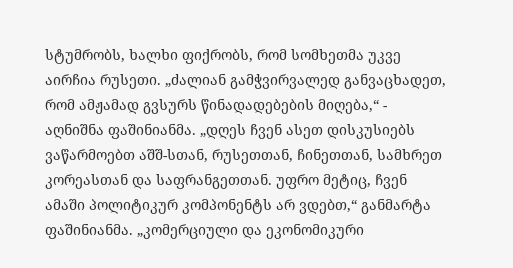სტუმრობს, ხალხი ფიქრობს, რომ სომხეთმა უკვე აირჩია რუსეთი. „ძალიან გამჭვირვალედ განვაცხადეთ, რომ ამჟამად გვსურს წინადადებების მიღება,“ - აღნიშნა ფაშინიანმა. „დღეს ჩვენ ასეთ დისკუსიებს ვაწარმოებთ აშშ-სთან, რუსეთთან, ჩინეთთან, სამხრეთ კორეასთან და საფრანგეთთან. უფრო მეტიც, ჩვენ ამაში პოლიტიკურ კომპონენტს არ ვდებთ,“ განმარტა ფაშინიანმა. „კომერციული და ეკონომიკური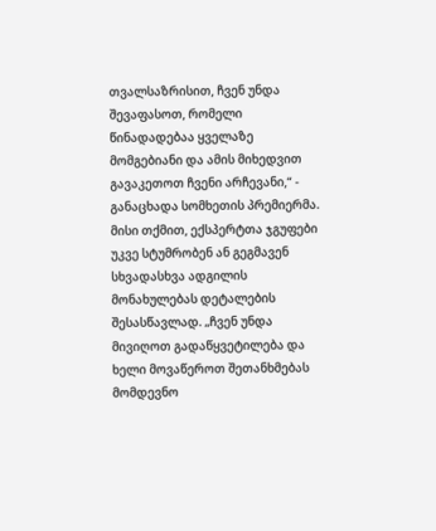თვალსაზრისით, ჩვენ უნდა შევაფასოთ, რომელი წინადადებაა ყველაზე მომგებიანი და ამის მიხედვით გავაკეთოთ ჩვენი არჩევანი,“ - განაცხადა სომხეთის პრემიერმა. მისი თქმით, ექსპერტთა ჯგუფები უკვე სტუმრობენ ან გეგმავენ სხვადასხვა ადგილის მონახულებას დეტალების შესასწავლად. „ჩვენ უნდა მივიღოთ გადაწყვეტილება და ხელი მოვაწეროთ შეთანხმებას მომდევნო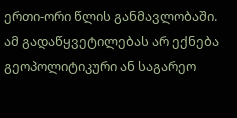ერთი-ორი წლის განმავლობაში. ამ გადაწყვეტილებას არ ექნება გეოპოლიტიკური ან საგარეო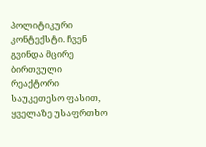პოლიტიკური კონტექსტი. ჩვენ გვინდა მცირე ბირთვული რეაქტორი საუკეთესო ფასით, ყველაზე უსაფრთხო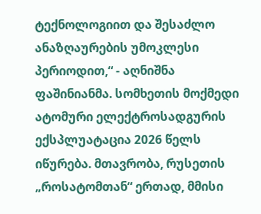ტექნოლოგიით და შესაძლო ანაზღაურების უმოკლესი პერიოდით,“ - აღნიშნა ფაშინიანმა. სომხეთის მოქმედი ატომური ელექტროსადგურის ექსპლუატაცია 2026 წელს იწურება. მთავრობა, რუსეთის „როსატომთან“ ერთად, მმისი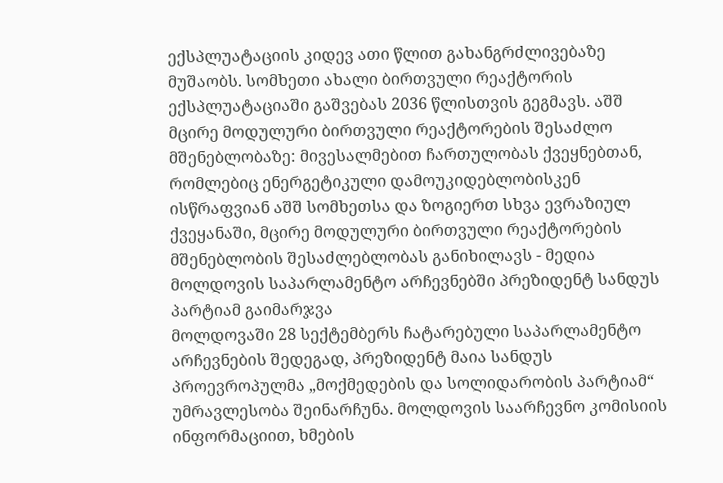ექსპლუატაციის კიდევ ათი წლით გახანგრძლივებაზე მუშაობს. სომხეთი ახალი ბირთვული რეაქტორის ექსპლუატაციაში გაშვებას 2036 წლისთვის გეგმავს. აშშ მცირე მოდულური ბირთვული რეაქტორების შესაძლო მშენებლობაზე: მივესალმებით ჩართულობას ქვეყნებთან, რომლებიც ენერგეტიკული დამოუკიდებლობისკენ ისწრაფვიან აშშ სომხეთსა და ზოგიერთ სხვა ევრაზიულ ქვეყანაში, მცირე მოდულური ბირთვული რეაქტორების მშენებლობის შესაძლებლობას განიხილავს - მედია
მოლდოვის საპარლამენტო არჩევნებში პრეზიდენტ სანდუს პარტიამ გაიმარჯვა
მოლდოვაში 28 სექტემბერს ჩატარებული საპარლამენტო არჩევნების შედეგად, პრეზიდენტ მაია სანდუს პროევროპულმა „მოქმედების და სოლიდარობის პარტიამ“ უმრავლესობა შეინარჩუნა. მოლდოვის საარჩევნო კომისიის ინფორმაციით, ხმების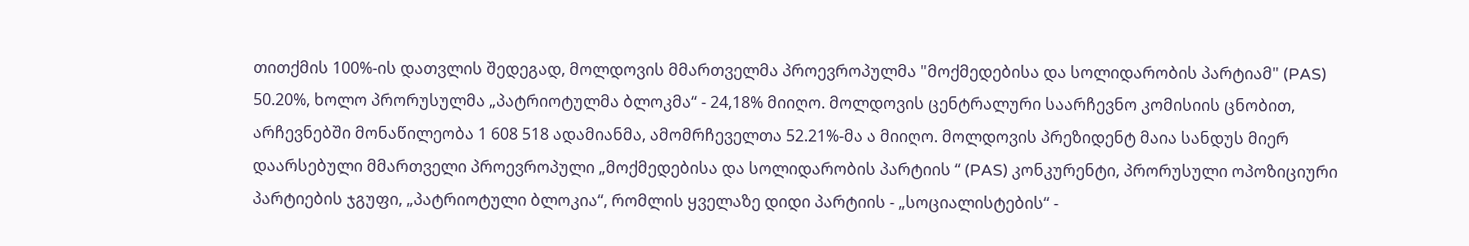თითქმის 100%-ის დათვლის შედეგად, მოლდოვის მმართველმა პროევროპულმა "მოქმედებისა და სოლიდარობის პარტიამ" (PAS) 50.20%, ხოლო პრორუსულმა „პატრიოტულმა ბლოკმა“ - 24,18% მიიღო. მოლდოვის ცენტრალური საარჩევნო კომისიის ცნობით, არჩევნებში მონაწილეობა 1 608 518 ადამიანმა, ამომრჩეველთა 52.21%-მა ა მიიღო. მოლდოვის პრეზიდენტ მაია სანდუს მიერ დაარსებული მმართველი პროევროპული „მოქმედებისა და სოლიდარობის პარტიის “ (PAS) კონკურენტი, პრორუსული ოპოზიციური პარტიების ჯგუფი, „პატრიოტული ბლოკია“, რომლის ყველაზე დიდი პარტიის - „სოციალისტების“ -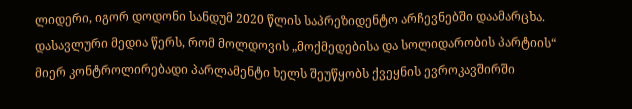ლიდერი, იგორ დოდონი სანდუმ 2020 წლის საპრეზიდენტო არჩევნებში დაამარცხა. დასავლური მედია წერს, რომ მოლდოვის „მოქმედებისა და სოლიდარობის პარტიის“ მიერ კონტროლირებადი პარლამენტი ხელს შეუწყობს ქვეყნის ევროკავშირში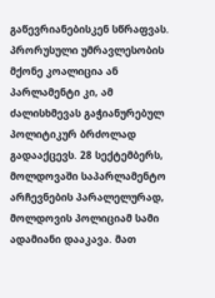გაწევრიანებისკენ სწრაფვას. პრორუსული უმრავლესობის მქონე კოალიცია ან პარლამენტი კი, ამ ძალისხმევას გაჭიანურებულ პოლიტიკურ ბრძოლად გადააქცევს. 28 სექტემბერს, მოლდოვაში საპარლამენტო არჩევნების პარალელურად, მოლდოვის პოლიციამ სამი ადამიანი დააკავა. მათ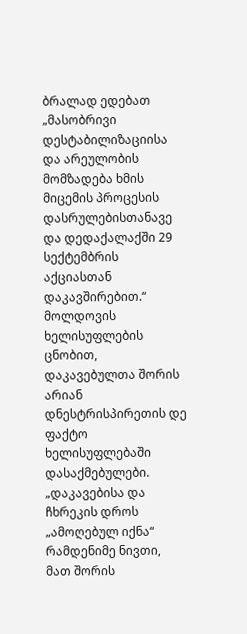ბრალად ედებათ „მასობრივი დესტაბილიზაციისა და არეულობის მომზადება ხმის მიცემის პროცესის დასრულებისთანავე და დედაქალაქში 29 სექტემბრის აქციასთან დაკავშირებით.“ მოლდოვის ხელისუფლების ცნობით, დაკავებულთა შორის არიან დნესტრისპირეთის დე ფაქტო ხელისუფლებაში დასაქმებულები. „დაკავებისა და ჩხრეკის დროს „ამოღებულ იქნა“ რამდენიმე ნივთი, მათ შორის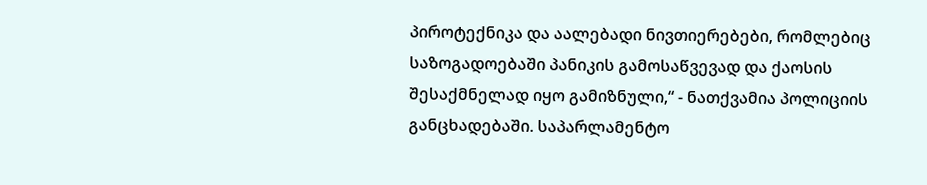პიროტექნიკა და აალებადი ნივთიერებები, რომლებიც საზოგადოებაში პანიკის გამოსაწვევად და ქაოსის შესაქმნელად იყო გამიზნული,“ - ნათქვამია პოლიციის განცხადებაში. საპარლამენტო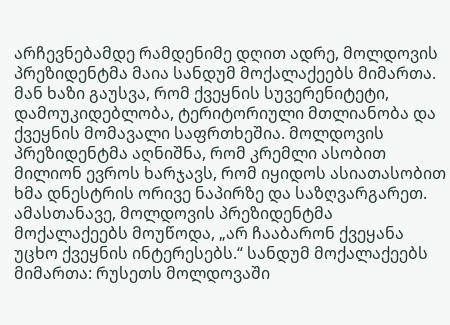არჩევნებამდე რამდენიმე დღით ადრე, მოლდოვის პრეზიდენტმა მაია სანდუმ მოქალაქეებს მიმართა. მან ხაზი გაუსვა, რომ ქვეყნის სუვერენიტეტი, დამოუკიდებლობა, ტერიტორიული მთლიანობა და ქვეყნის მომავალი საფრთხეშია. მოლდოვის პრეზიდენტმა აღნიშნა, რომ კრემლი ასობით მილიონ ევროს ხარჯავს, რომ იყიდოს ასიათასობით ხმა დნესტრის ორივე ნაპირზე და საზღვარგარეთ. ამასთანავე, მოლდოვის პრეზიდენტმა მოქალაქეებს მოუწოდა, „არ ჩააბარონ ქვეყანა უცხო ქვეყნის ინტერესებს.“ სანდუმ მოქალაქეებს მიმართა: რუსეთს მოლდოვაში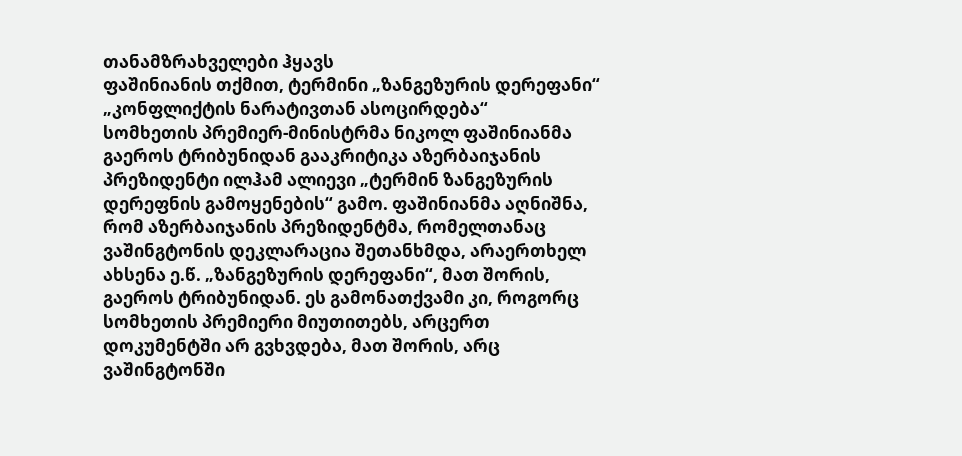თანამზრახველები ჰყავს
ფაშინიანის თქმით, ტერმინი „ზანგეზურის დერეფანი“ „კონფლიქტის ნარატივთან ასოცირდება“
სომხეთის პრემიერ-მინისტრმა ნიკოლ ფაშინიანმა გაეროს ტრიბუნიდან გააკრიტიკა აზერბაიჯანის პრეზიდენტი ილჰამ ალიევი „ტერმინ ზანგეზურის დერეფნის გამოყენების“ გამო. ფაშინიანმა აღნიშნა, რომ აზერბაიჯანის პრეზიდენტმა, რომელთანაც ვაშინგტონის დეკლარაცია შეთანხმდა, არაერთხელ ახსენა ე.წ. „ზანგეზურის დერეფანი“, მათ შორის, გაეროს ტრიბუნიდან. ეს გამონათქვამი კი, როგორც სომხეთის პრემიერი მიუთითებს, არცერთ დოკუმენტში არ გვხვდება, მათ შორის, არც ვაშინგტონში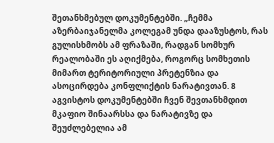შეთანხმებულ დოკუმენტებში. „ჩემმა აზერბაიჯანელმა კოლეგამ უნდა დააზუსტოს, რას გულისხმობს ამ ფრაზაში, რადგან სომხურ რეალობაში ეს აღიქმება, როგორც სომხეთის მიმართ ტერიტორიული პრეტენზია და ასოცირდება კონფლიქტის ნარატივთან. 8 აგვისტოს დოკუმენტებში ჩვენ შევთანხმდით მკაფიო შინაარსსა და ნარატივზე და შეუძლებელია ამ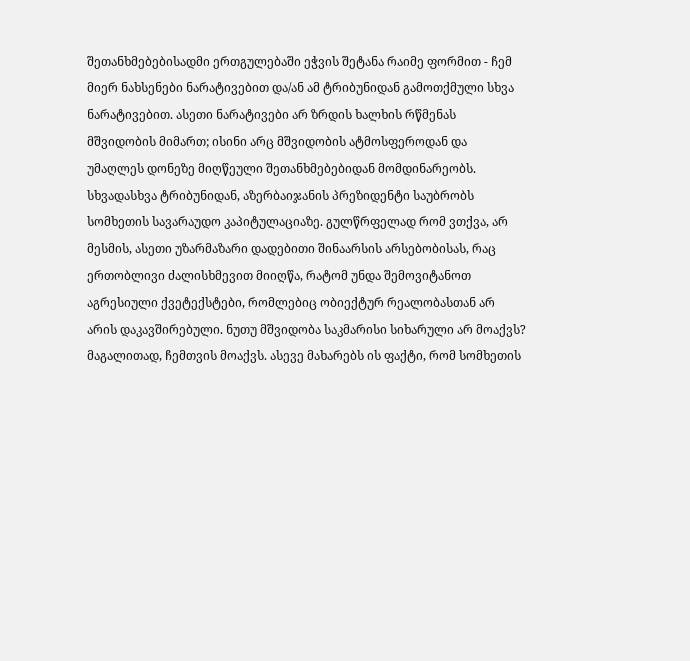შეთანხმებებისადმი ერთგულებაში ეჭვის შეტანა რაიმე ფორმით - ჩემ მიერ ნახსენები ნარატივებით და/ან ამ ტრიბუნიდან გამოთქმული სხვა ნარატივებით. ასეთი ნარატივები არ ზრდის ხალხის რწმენას მშვიდობის მიმართ; ისინი არც მშვიდობის ატმოსფეროდან და უმაღლეს დონეზე მიღწეული შეთანხმებებიდან მომდინარეობს. სხვადასხვა ტრიბუნიდან, აზერბაიჯანის პრეზიდენტი საუბრობს სომხეთის სავარაუდო კაპიტულაციაზე. გულწრფელად რომ ვთქვა, არ მესმის, ასეთი უზარმაზარი დადებითი შინაარსის არსებობისას, რაც ერთობლივი ძალისხმევით მიიღწა, რატომ უნდა შემოვიტანოთ აგრესიული ქვეტექსტები, რომლებიც ობიექტურ რეალობასთან არ არის დაკავშირებული. ნუთუ მშვიდობა საკმარისი სიხარული არ მოაქვს? მაგალითად, ჩემთვის მოაქვს. ასევე მახარებს ის ფაქტი, რომ სომხეთის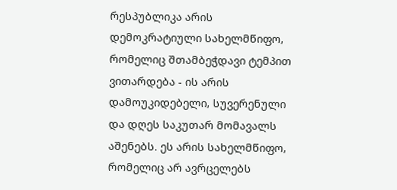რესპუბლიკა არის დემოკრატიული სახელმწიფო, რომელიც შთამბეჭდავი ტემპით ვითარდება - ის არის დამოუკიდებელი, სუვერენული და დღეს საკუთარ მომავალს აშენებს. ეს არის სახელმწიფო, რომელიც არ ავრცელებს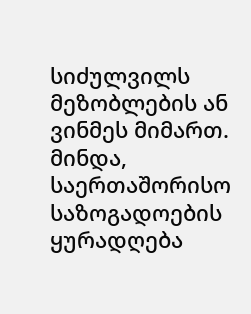სიძულვილს მეზობლების ან ვინმეს მიმართ. მინდა, საერთაშორისო საზოგადოების ყურადღება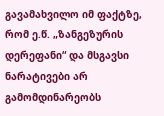გავამახვილო იმ ფაქტზე, რომ ე.წ. „ზანგეზურის დერეფანი“ და მსგავსი ნარატივები არ გამომდინარეობს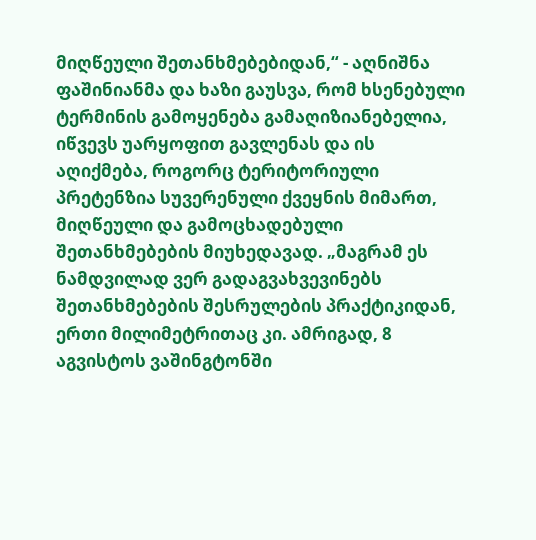მიღწეული შეთანხმებებიდან,“ - აღნიშნა ფაშინიანმა და ხაზი გაუსვა, რომ ხსენებული ტერმინის გამოყენება გამაღიზიანებელია, იწვევს უარყოფით გავლენას და ის აღიქმება, როგორც ტერიტორიული პრეტენზია სუვერენული ქვეყნის მიმართ, მიღწეული და გამოცხადებული შეთანხმებების მიუხედავად. „მაგრამ ეს ნამდვილად ვერ გადაგვახვევინებს შეთანხმებების შესრულების პრაქტიკიდან, ერთი მილიმეტრითაც კი. ამრიგად, 8 აგვისტოს ვაშინგტონში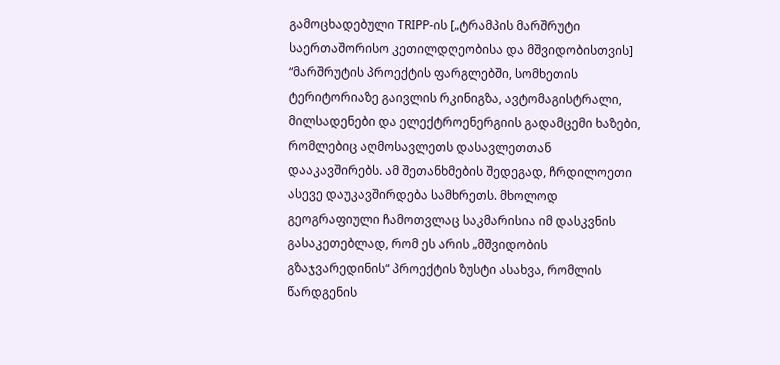გამოცხადებული TRIPP-ის [„ტრამპის მარშრუტი საერთაშორისო კეთილდღეობისა და მშვიდობისთვის] “მარშრუტის პროექტის ფარგლებში, სომხეთის ტერიტორიაზე გაივლის რკინიგზა, ავტომაგისტრალი, მილსადენები და ელექტროენერგიის გადამცემი ხაზები, რომლებიც აღმოსავლეთს დასავლეთთან დააკავშირებს. ამ შეთანხმების შედეგად, ჩრდილოეთი ასევე დაუკავშირდება სამხრეთს. მხოლოდ გეოგრაფიული ჩამოთვლაც საკმარისია იმ დასკვნის გასაკეთებლად, რომ ეს არის „მშვიდობის გზაჯვარედინის“ პროექტის ზუსტი ასახვა, რომლის წარდგენის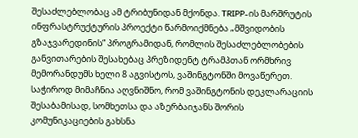შესაძლებლობაც ამ ტრიბუნიდან მქონდა. TRIPP-ის მარშრუტის ინფრასტრუქტურის პროექტი წარმოიქმნება „მშვიდობის გზაჯვარედინის“ პროგრამიდან, რომლის შესაძლებლობების განვითარების შესახებაც პრეზიდენტ ტრამპთან ორმხრივ მემორანდუმს ხელი 8 აგვისტოს, ვაშინგტონში მოვაწერეთ. საჭიროდ მიმაჩნია აღვნიშნო, რომ ვაშინგტონის დეკლარაციის შესაბამისად, სომხეთსა და აზერბაიჯანს შორის კომუნიკაციების გახსნა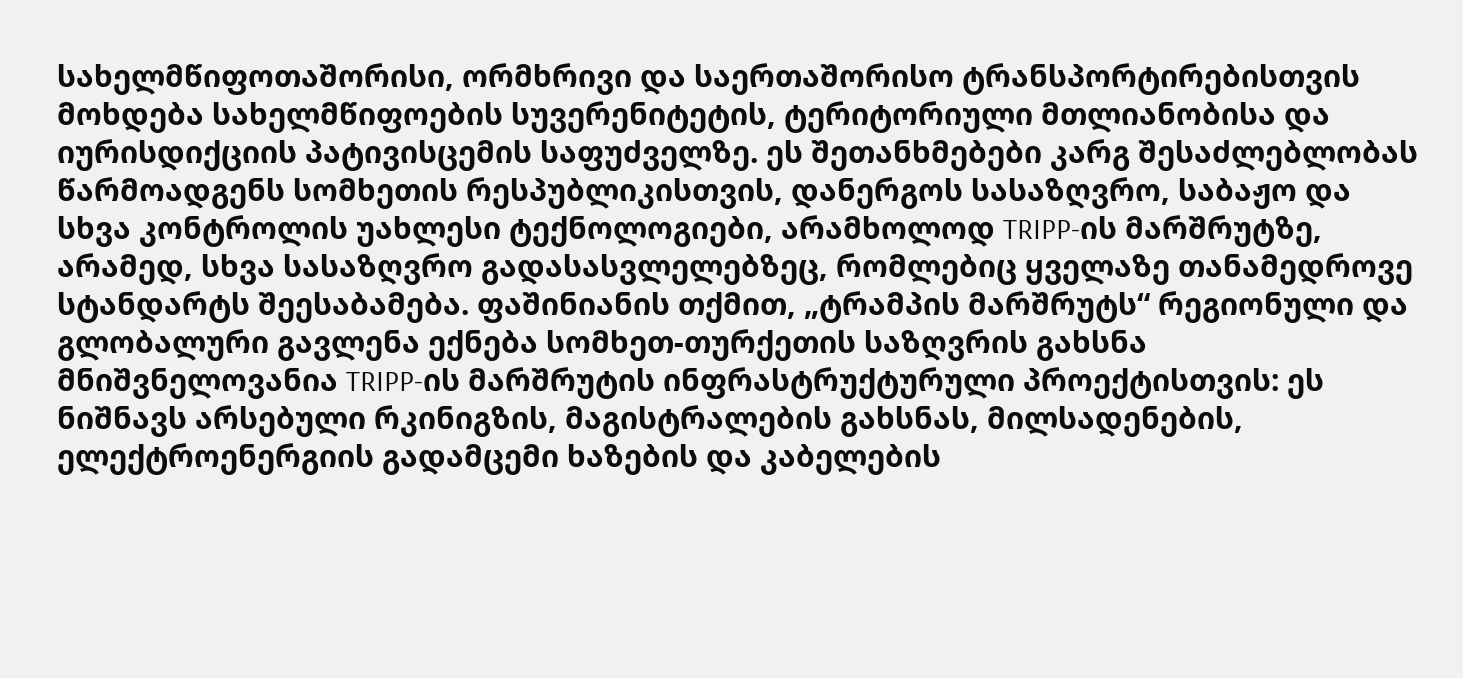სახელმწიფოთაშორისი, ორმხრივი და საერთაშორისო ტრანსპორტირებისთვის მოხდება სახელმწიფოების სუვერენიტეტის, ტერიტორიული მთლიანობისა და იურისდიქციის პატივისცემის საფუძველზე. ეს შეთანხმებები კარგ შესაძლებლობას წარმოადგენს სომხეთის რესპუბლიკისთვის, დანერგოს სასაზღვრო, საბაჟო და სხვა კონტროლის უახლესი ტექნოლოგიები, არამხოლოდ TRIPP-ის მარშრუტზე, არამედ, სხვა სასაზღვრო გადასასვლელებზეც, რომლებიც ყველაზე თანამედროვე სტანდარტს შეესაბამება. ფაშინიანის თქმით, „ტრამპის მარშრუტს“ რეგიონული და გლობალური გავლენა ექნება სომხეთ-თურქეთის საზღვრის გახსნა მნიშვნელოვანია TRIPP-ის მარშრუტის ინფრასტრუქტურული პროექტისთვის: ეს ნიშნავს არსებული რკინიგზის, მაგისტრალების გახსნას, მილსადენების, ელექტროენერგიის გადამცემი ხაზების და კაბელების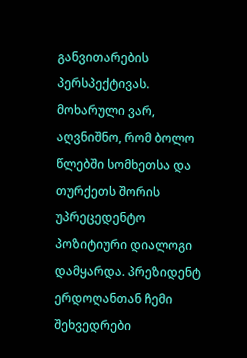განვითარების პერსპექტივას. მოხარული ვარ, აღვნიშნო, რომ ბოლო წლებში სომხეთსა და თურქეთს შორის უპრეცედენტო პოზიტიური დიალოგი დამყარდა. პრეზიდენტ ერდოღანთან ჩემი შეხვედრები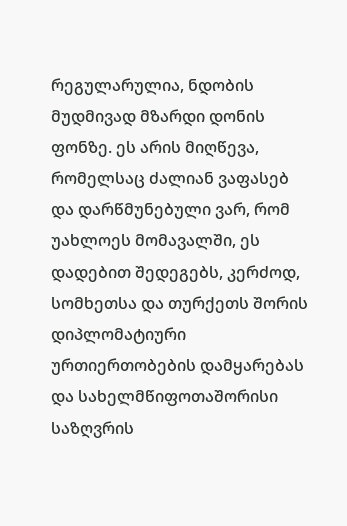რეგულარულია, ნდობის მუდმივად მზარდი დონის ფონზე. ეს არის მიღწევა, რომელსაც ძალიან ვაფასებ და დარწმუნებული ვარ, რომ უახლოეს მომავალში, ეს დადებით შედეგებს, კერძოდ, სომხეთსა და თურქეთს შორის დიპლომატიური ურთიერთობების დამყარებას და სახელმწიფოთაშორისი საზღვრის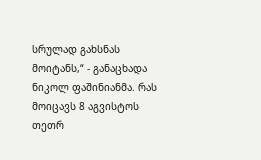სრულად გახსნას მოიტანს,“ - განაცხადა ნიკოლ ფაშინიანმა. რას მოიცავს 8 აგვისტოს თეთრ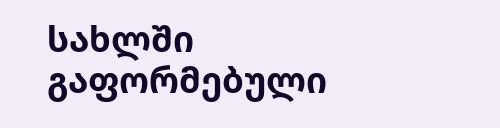სახლში გაფორმებული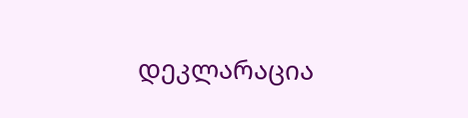დეკლარაცია